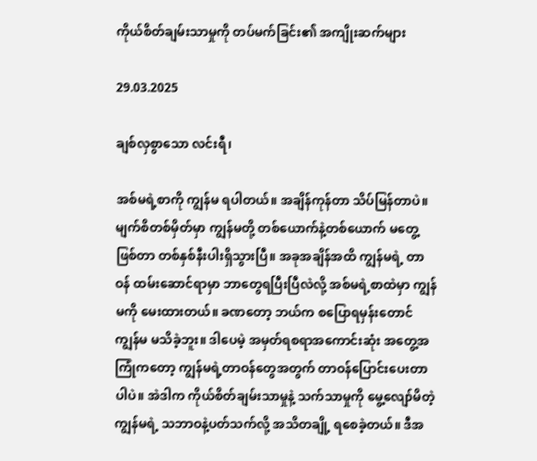ကိုယ်စိတ်ချမ်းသာမှုကို တပ်မက်ခြင်း၏ အကျိုးဆက်များ

29.03.2025

ချစ်လှစွာသော လင်းရီ၊

အစ်မရဲ့စာကို ကျွန်မ ရပါတယ်။ အချိန်ကုန်တာ သိပ်မြန်တာပဲ။ မျက်စိတစ်မှိတ်မှာ ကျွန်မတို့ တစ်ယောက်နဲ့တစ်ယောက် မတွေ့ဖြစ်တာ တစ်နှစ်နီးပါးရှိသွားပြီ။ အခုအချိန်အထိ ကျွန်မရဲ့ တာဝန် ထမ်းဆောင်ရာမှာ ဘာတွေရပြီးပြီလဲလို့ အစ်မရဲ့စာထဲမှာ ကျွန်မကို မေးထားတယ်။ ခဏတော့ ဘယ်က စပြောရမှန်းတောင် ကျွန်မ မသိခဲ့ဘူး။ ဒါပေမဲ့ အမှတ်ရစရာအကောင်းဆုံး အတွေ့အကြုံကတော့ ကျွန်မရဲ့တာဝန်တွေအတွက် တာဝန်ပြောင်းပေးတာပါပဲ။ အဲဒါက ကိုယ်စိတ်ချမ်းသာမှုနဲ့ သက်သာမှုကို မွေ့လျော်မိတဲ့ ကျွန်မရဲ့ သဘာဝနဲ့ပတ်သက်လို့ အသိတချို့ ရစေခဲ့တယ်။ ဒီအ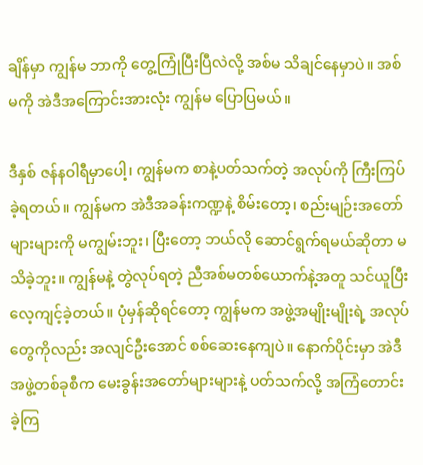ချိန်မှာ ကျွန်မ ဘာကို တွေ့ကြုံပြီးပြီလဲလို့ အစ်မ သိချင်နေမှာပဲ။ အစ်မကို အဲဒီအကြောင်းအားလုံး ကျွန်မ ပြောပြမယ်။

ဒီနှစ် ဇန်နဝါရီမှာပေါ့၊ ကျွန်မက စာနဲ့ပတ်သက်တဲ့ အလုပ်ကို ကြီးကြပ်ခဲ့ရတယ်။ ကျွန်မက အဲဒီအခန်းကဏ္ဍနဲ့ စိမ်းတော့၊ စည်းမျဉ်းအတော်များများကို မကျွမ်းဘူး၊ ပြီးတော့ ဘယ်လို ဆောင်ရွက်ရမယ်ဆိုတာ မသိခဲ့ဘူး။ ကျွန်မနဲ့ တွဲလုပ်ရတဲ့ ညီအစ်မတစ်ယောက်နဲ့အတူ သင်ယူပြီး လေ့ကျင့်ခဲ့တယ်။ ပုံမှန်ဆိုရင်တော့ ကျွန်မက အဖွဲ့အမျိုးမျိုးရဲ့ အလုပ်တွေကိုလည်း အလျင်ဦးအောင် စစ်ဆေးနေကျပဲ။ နောက်ပိုင်းမှာ အဲဒီအဖွဲ့တစ်ခုစီက မေးခွန်းအတော်များများနဲ့ ပတ်သက်လို့ အကြံတောင်းခဲ့ကြ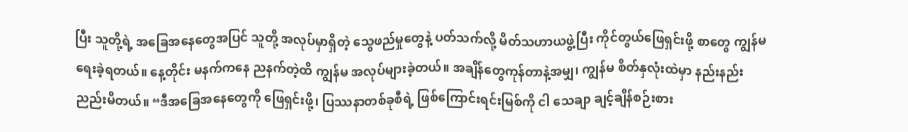ပြီး သူတို့ရဲ့ အခြေအနေတွေအပြင် သူတို့ အလုပ်မှာရှိတဲ့ သွေဖည်မှုတွေနဲ့ ပတ်သက်လို့ မိတ်သဟာယဖွဲ့ပြီး ကိုင်တွယ်ဖြေရှင်းဖို့ စာတွေ ကျွန်မ ရေးခဲ့ရတယ်။ နေ့တိုင်း မနက်ကနေ ညနက်တဲ့ထိ ကျွန်မ အလုပ်များခဲ့တယ်။ အချိန်တွေကုန်တာနဲ့အမျှ၊ ကျွန်မ စိတ်နှလုံးထဲမှာ နည်းနည်း ညည်းမိတယ်။ “ဒီအခြေအနေတွေကို ဖြေရှင်းဖို့၊ ပြဿနာတစ်ခုစီရဲ့ ဖြစ်ကြောင်းရင်းမြစ်ကို ငါ သေချာ ချင့်ချိန်စဉ်းစား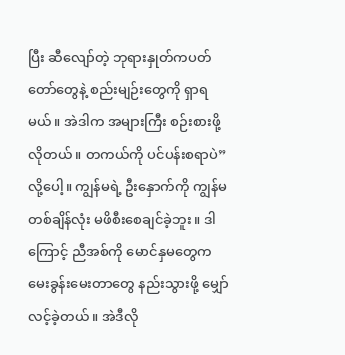ပြီး ဆီလျော်တဲ့ ဘုရားနှုတ်ကပတ်တော်တွေနဲ့ စည်းမျဉ်းတွေကို ရှာရမယ်။ အဲဒါက အများကြီး စဉ်းစားဖို့ လိုတယ်။ တကယ်ကို ပင်ပန်းစရာပဲ”လို့ပေါ့။ ကျွန်မရဲ့ ဦးနှောက်ကို ကျွန်မ တစ်ချိန်လုံး မဖိစီးစေချင်ခဲ့ဘူး။ ဒါကြောင့် ညီအစ်ကို မောင်နှမတွေက မေးခွန်းမေးတာတွေ နည်းသွားဖို့ မျှော်လင့်ခဲ့တယ်။ အဲဒီလို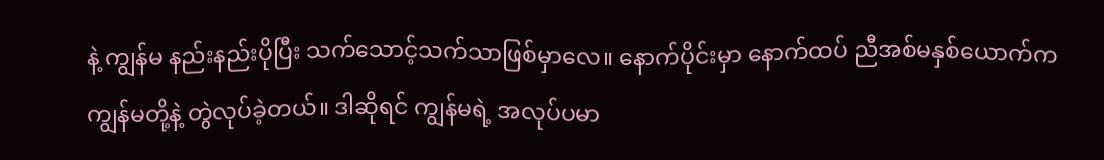နဲ့ ကျွန်မ နည်းနည်းပိုပြီး သက်သောင့်သက်သာဖြစ်မှာလေ။ နောက်ပိုင်းမှာ နောက်ထပ် ညီအစ်မနှစ်ယောက်က ကျွန်မတို့နဲ့ တွဲလုပ်ခဲ့တယ်။ ဒါဆိုရင် ကျွန်မရဲ့ အလုပ်ပမာ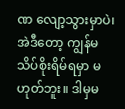ဏ လျော့သွားမှာပဲ၊ အဲဒီတော့ ကျွန်မ သိပ်စိုးရိမ်ရမှာ မဟုတ်ဘူး။ ဒါမှမ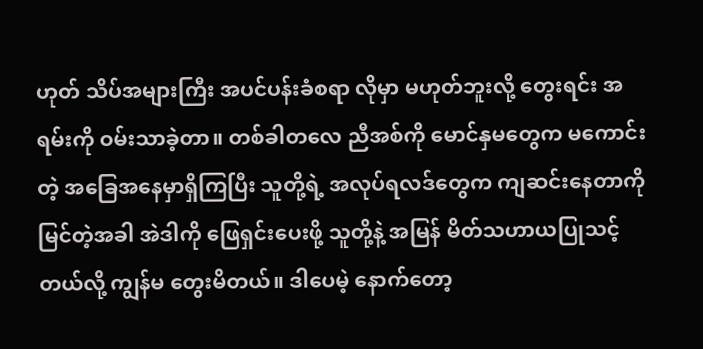ဟုတ် သိပ်အများကြီး အပင်ပန်းခံစရာ လိုမှာ မဟုတ်ဘူးလို့ တွေးရင်း အရမ်းကို ဝမ်းသာခဲ့တာ။ တစ်ခါတလေ ညီအစ်ကို မောင်နှမတွေက မကောင်းတဲ့ အခြေအနေမှာရှိကြပြီး သူတို့ရဲ့ အလုပ်ရလဒ်တွေက ကျဆင်းနေတာကို မြင်တဲ့အခါ အဲဒါကို ဖြေရှင်းပေးဖို့ သူတို့နဲ့ အမြန် မိတ်သဟာယပြုသင့်တယ်လို့ ကျွန်မ တွေးမိတယ်။ ဒါပေမဲ့ နောက်တော့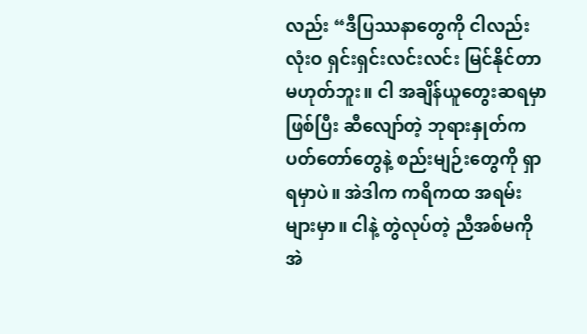လည်း “ဒီပြဿနာတွေကို ငါလည်း လုံးဝ ရှင်းရှင်းလင်းလင်း မြင်နိုင်တာမဟုတ်ဘူး။ ငါ အချိန်ယူတွေးဆရမှာဖြစ်ပြီး ဆီလျော်တဲ့ ဘုရားနှုတ်ကပတ်တော်တွေနဲ့ စည်းမျဉ်းတွေကို ရှာရမှာပဲ။ အဲဒါက ကရိကထ အရမ်းများမှာ။ ငါနဲ့ တွဲလုပ်တဲ့ ညီအစ်မကို အဲ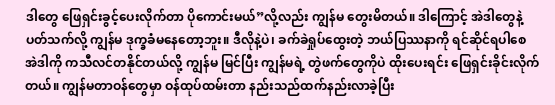ဒါတွေ ဖြေရှင်းခွင့်ပေးလိုက်တာ ပိုကောင်းမယ်”လို့လည်း ကျွန်မ တွေးမိတယ်။ ဒါကြောင့် အဲဒါတွေနဲ့ပတ်သက်လို့ ကျွန်မ ဒုက္ခခံမနေတော့ဘူး။ ဒီလိုနဲ့ပဲ၊ ခက်ခဲရှုပ်ထွေးတဲ့ ဘယ်ပြဿနာကို ရင်ဆိုင်ရပါစေ အဲဒါကို ကသီလင်တနိုင်တယ်လို့ ကျွန်မ မြင်ပြီး ကျွန်မရဲ့ တွဲဖက်တွေကိုပဲ ထိုးပေးရင်း ဖြေရှင်းခိုင်းလိုက်တယ်။ ကျွန်မတာဝန်တွေမှာ ဝန်ထုပ်ထမ်းတာ နည်းသည်ထက်နည်းလာခဲ့ပြီး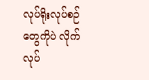လုပ်ရိုးလုပ်စဉ်တွေကိုပဲ လိုက်လုပ်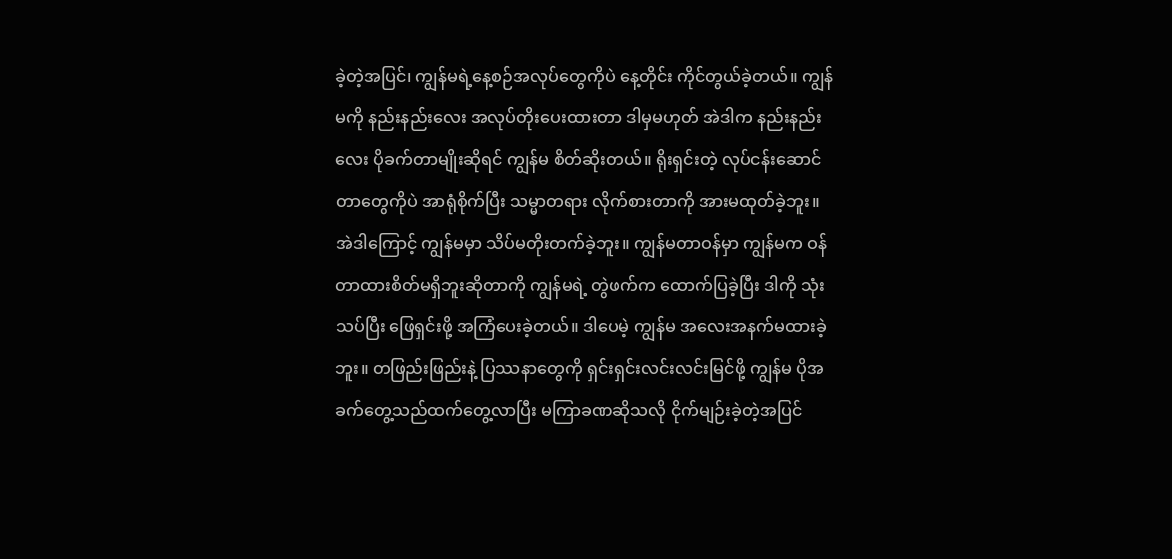ခဲ့တဲ့အပြင်၊ ကျွန်မရဲ့နေ့စဉ်အလုပ်တွေကိုပဲ နေ့တိုင်း ကိုင်တွယ်ခဲ့တယ်။ ကျွန်မကို နည်းနည်းလေး အလုပ်တိုးပေးထားတာ ဒါမှမဟုတ် အဲဒါက နည်းနည်းလေး ပိုခက်တာမျိုးဆိုရင် ကျွန်မ စိတ်ဆိုးတယ်။ ရိုးရှင်းတဲ့ လုပ်ငန်းဆောင်တာတွေကိုပဲ အာရုံစိုက်ပြီး သမ္မာတရား လိုက်စားတာကို အားမထုတ်ခဲ့ဘူး။ အဲဒါကြောင့် ကျွန်မမှာ သိပ်မတိုးတက်ခဲ့ဘူး။ ကျွန်မတာဝန်မှာ ကျွန်မက ဝန်တာထားစိတ်မရှိဘူးဆိုတာကို ကျွန်မရဲ့ တွဲဖက်က ထောက်ပြခဲ့ပြီး ဒါကို သုံးသပ်ပြီး ဖြေရှင်းဖို့ အကြံပေးခဲ့တယ်။ ဒါပေမဲ့ ကျွန်မ အလေးအနက်မထားခဲ့ဘူး။ တဖြည်းဖြည်းနဲ့ ပြဿနာတွေကို ရှင်းရှင်းလင်းလင်းမြင်ဖို့ ကျွန်မ ပိုအခက်တွေ့သည်ထက်တွေ့လာပြီး မကြာခဏဆိုသလို ငိုက်မျဉ်းခဲ့တဲ့အပြင်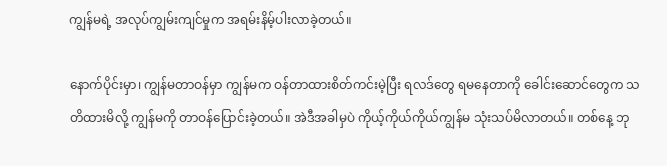ကျွန်မရဲ့ အလုပ်ကျွမ်းကျင်မှုက အရမ်းနိမ့်ပါးလာခဲ့တယ်။

နောက်ပိုင်းမှာ၊ ကျွန်မတာဝန်မှာ ကျွန်မက ဝန်တာထားစိတ်ကင်းမဲ့ပြီး ရလဒ်တွေ ရမနေတာကို ခေါင်းဆောင်တွေက သတိထားမိလို့ ကျွန်မကို တာဝန်ပြောင်းခဲ့တယ်။ အဲဒီအခါမှပဲ ကိုယ့်ကိုယ်ကိုယ်ကျွန်မ သုံးသပ်မိလာတယ်။ တစ်နေ့ ဘု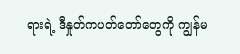ရားရဲ့ ဒီနှုတ်ကပတ်တော်တွေကို ကျွန်မ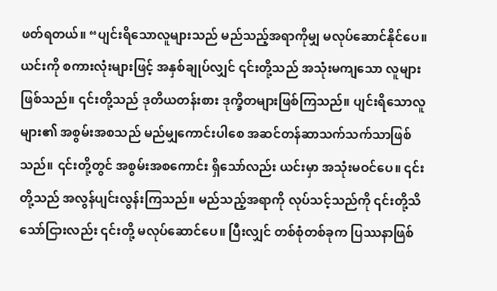ဖတ်ရတယ်။ “ပျင်းရိသောလူများသည် မည်သည့်အရာကိုမျှ မလုပ်ဆောင်နိုင်ပေ။ ယင်းကို စကားလုံးများဖြင့် အနှစ်ချုပ်လျှင် ၎င်းတို့သည် အသုံးမကျသော လူများဖြစ်သည်။ ၎င်းတို့သည် ဒုတိယတန်းစား ဒုက္ခိတများဖြစ်ကြသည်။ ပျင်းရိသောလူများ၏ အစွမ်းအစသည် မည်မျှကောင်းပါစေ အဆင်တန်ဆာသက်သက်သာဖြစ်သည်။ ၎င်းတို့တွင် အစွမ်းအစကောင်း ရှိသော်လည်း ယင်းမှာ အသုံးမဝင်ပေ။ ၎င်းတို့သည် အလွန်ပျင်းလွန်းကြသည်။ မည်သည့်အရာကို လုပ်သင့်သည်ကို ၎င်းတို့သိသော်ငြားလည်း ၎င်းတို့ မလုပ်ဆောင်ပေ။ ပြီးလျှင် တစ်စုံတစ်ခုက ပြဿနာဖြစ်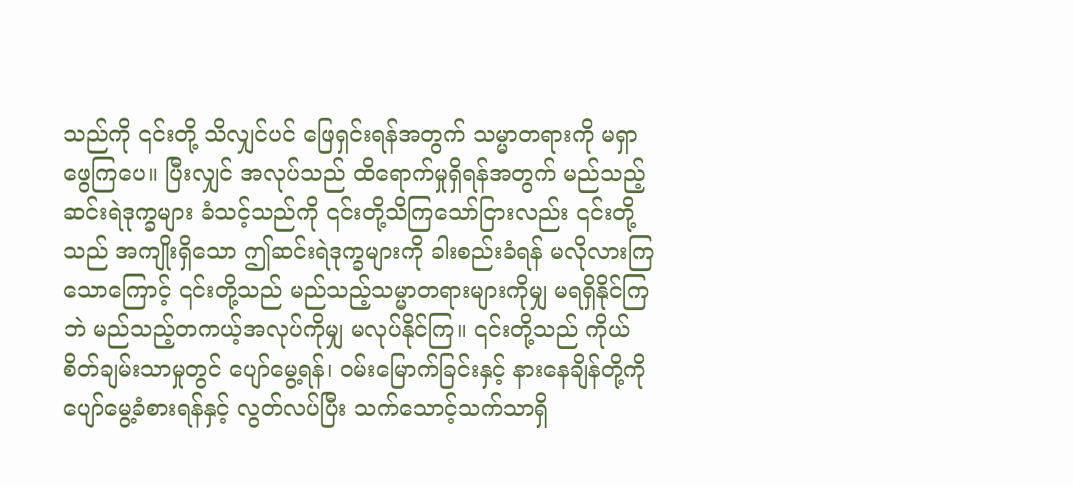သည်ကို ၎င်းတို့ သိလျှင်ပင် ဖြေရှင်းရန်အတွက် သမ္မာတရားကို မရှာဖွေကြပေ။ ပြီးလျှင် အလုပ်သည် ထိရောက်မှုရှိရန်အတွက် မည်သည့်ဆင်းရဲဒုက္ခများ ခံသင့်သည်ကို ၎င်းတို့သိကြသော်ငြားလည်း ၎င်းတို့သည် အကျိုးရှိသော ဤဆင်းရဲဒုက္ခများကို ခါးစည်းခံရန် မလိုလားကြသောကြောင့် ၎င်းတို့သည် မည်သည့်သမ္မာတရားများကိုမျှ မရရှိနိုင်ကြဘဲ မည်သည့်တကယ့်အလုပ်ကိုမျှ မလုပ်နိုင်ကြ။ ၎င်းတို့သည် ကိုယ်စိတ်ချမ်းသာမှုတွင် ပျော်မွေ့ရန်၊ ဝမ်းမြောက်ခြင်းနှင့် နားနေချိန်တို့ကို ပျော်မွေ့ခံစားရန်နှင့် လွတ်လပ်ပြီး သက်သောင့်သက်သာရှိ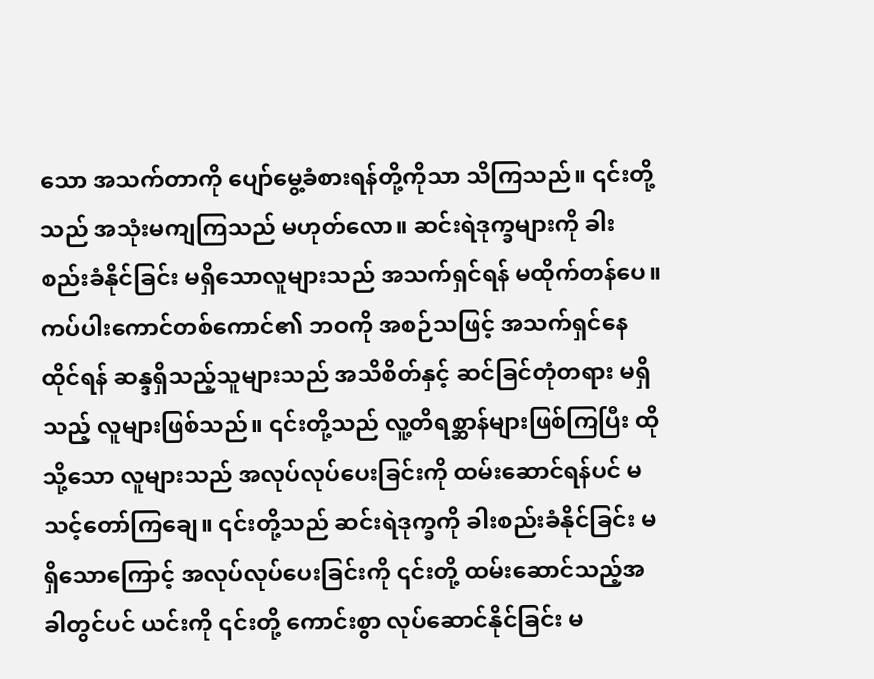သော အသက်တာကို ပျော်မွေ့ခံစားရန်တို့ကိုသာ သိကြသည်။ ၎င်းတို့သည် အသုံးမကျကြသည် မဟုတ်လော။ ဆင်းရဲဒုက္ခများကို ခါးစည်းခံနိုင်ခြင်း မရှိသောလူများသည် အသက်ရှင်ရန် မထိုက်တန်ပေ။ ကပ်ပါးကောင်တစ်ကောင်၏ ဘဝကို အစဉ်သဖြင့် အသက်ရှင်နေထိုင်ရန် ဆန္ဒရှိသည့်သူများသည် အသိစိတ်နှင့် ဆင်ခြင်တုံတရား မရှိသည့် လူများဖြစ်သည်။ ၎င်းတို့သည် လူ့တိရစ္ဆာန်များဖြစ်ကြပြီး ထိုသို့သော လူများသည် အလုပ်လုပ်ပေးခြင်းကို ထမ်းဆောင်ရန်ပင် မသင့်တော်ကြချေ။ ၎င်းတို့သည် ဆင်းရဲဒုက္ခကို ခါးစည်းခံနိုင်ခြင်း မရှိသောကြောင့် အလုပ်လုပ်ပေးခြင်းကို ၎င်းတို့ ထမ်းဆောင်သည့်အခါတွင်ပင် ယင်းကို ၎င်းတို့ ကောင်းစွာ လုပ်ဆောင်နိုင်ခြင်း မ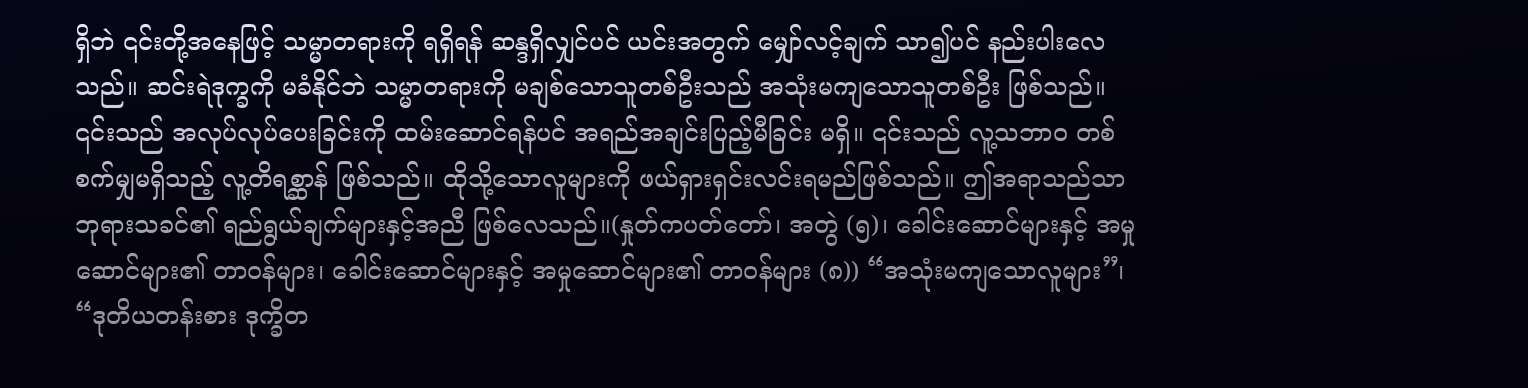ရှိဘဲ ၎င်းတို့အနေဖြင့် သမ္မာတရားကို ရရှိရန် ဆန္ဒရှိလျှင်ပင် ယင်းအတွက် မျှော်လင့်ချက် သာ၍ပင် နည်းပါးလေသည်။ ဆင်းရဲဒုက္ခကို မခံနိုင်ဘဲ သမ္မာတရားကို မချစ်သောသူတစ်ဦးသည် အသုံးမကျသောသူတစ်ဦး ဖြစ်သည်။ ၎င်းသည် အလုပ်လုပ်ပေးခြင်းကို ထမ်းဆောင်ရန်ပင် အရည်အချင်းပြည့်မီခြင်း မရှိ။ ၎င်းသည် လူ့သဘာဝ တစ်စက်မျှမရှိသည့် လူ့တိရစ္ဆာန် ဖြစ်သည်။ ထိုသို့သောလူများကို ဖယ်ရှားရှင်းလင်းရမည်ဖြစ်သည်။ ဤအရာသည်သာ ဘုရားသခင်၏ ရည်ရွယ်ချက်များနှင့်အညီ ဖြစ်လေသည်။(နှုတ်ကပတ်တော်၊ အတွဲ (၅)၊ ခေါင်းဆောင်များနှင့် အမှုဆောင်များ၏ တာဝန်များ၊ ခေါင်းဆောင်များနှင့် အမှုဆောင်များ၏ တာဝန်များ (၈)) “အသုံးမကျသောလူများ”၊ “ဒုတိယတန်းစား ဒုက္ခိတ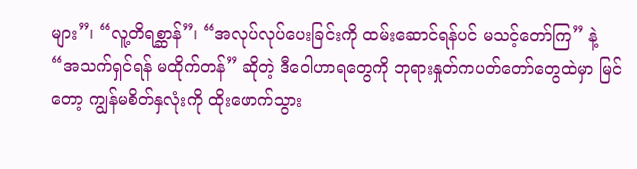များ”၊ “လူ့တိရစ္ဆာန်”၊ “အလုပ်လုပ်ပေးခြင်းကို ထမ်းဆောင်ရန်ပင် မသင့်တော်ကြ” နဲ့ “အသက်ရှင်ရန် မထိုက်တန်” ဆိုတဲ့ ဒီဝေါဟာရတွေကို ဘုရားနှုတ်ကပတ်တော်တွေထဲမှာ မြင်တော့ ကျွန်မစိတ်နှလုံးကို ထိုးဖောက်သွား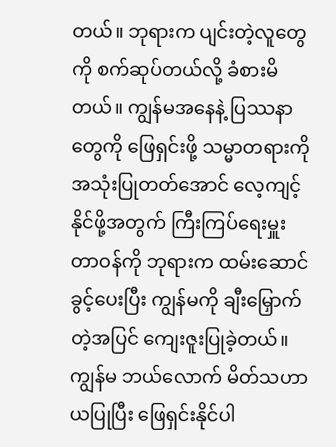တယ်။ ဘုရားက ပျင်းတဲ့လူတွေကို စက်ဆုပ်တယ်လို့ ခံစားမိတယ်။ ကျွန်မအနေနဲ့ ပြဿနာတွေကို ဖြေရှင်းဖို့ သမ္မာတရားကို အသုံးပြုတတ်အောင် လေ့ကျင့်နိုင်ဖို့အတွက် ကြီးကြပ်ရေးမှူးတာဝန်ကို ဘုရားက ထမ်းဆောင်ခွင့်ပေးပြီး ကျွန်မကို ချီးမြှောက်တဲ့အပြင် ကျေးဇူးပြုခဲ့တယ်။ ကျွန်မ ဘယ်လောက် မိတ်သဟာယပြုပြီး ဖြေရှင်းနိုင်ပါ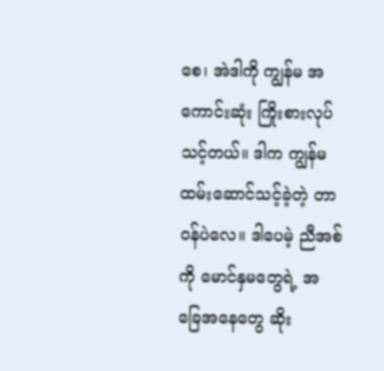စေ၊ အဲဒါကို ကျွန်မ အကောင်းဆုံး ကြိုးစားလုပ်သင့်တယ်။ ဒါက ကျွန်မ ထမ်းဆောင်သင့်ခဲ့တဲ့ တာဝန်ပဲလေ။ ဒါပေမဲ့ ညီအစ်ကို မောင်နှမတွေရဲ့ အခြေအနေတွေ ဆိုး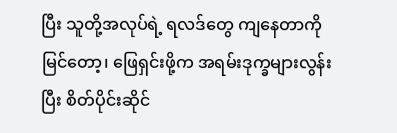ပြီး သူတို့အလုပ်ရဲ့ ရလဒ်တွေ ကျနေတာကို မြင်တော့၊ ဖြေရှင်းဖို့က အရမ်းဒုက္ခများလွန်းပြီး စိတ်ပိုင်းဆိုင်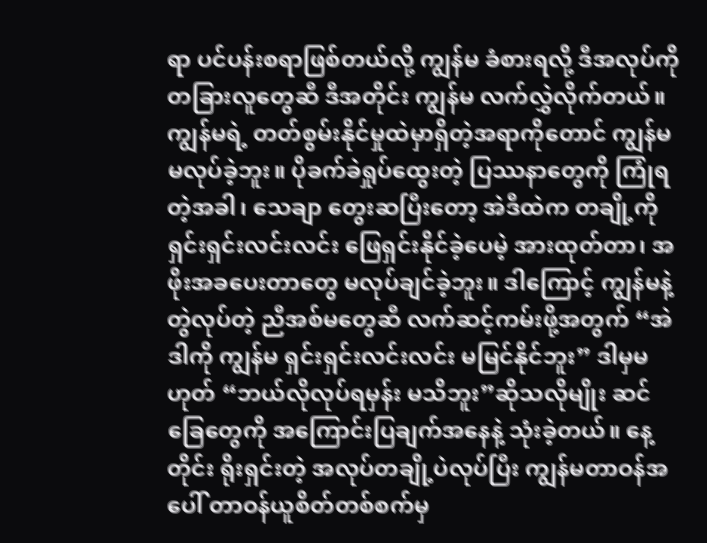ရာ ပင်ပန်းစရာဖြစ်တယ်လို့ ကျွန်မ ခံစားရလို့ ဒီအလုပ်ကို တခြားလူတွေဆီ ဒီအတိုင်း ကျွန်မ လက်လွှဲလိုက်တယ်။ ကျွန်မရဲ့ တတ်စွမ်းနိုင်မှုထဲမှာရှိတဲ့အရာကိုတောင် ကျွန်မ မလုပ်ခဲ့ဘူး။ ပိုခက်ခဲရှုပ်ထွေးတဲ့ ပြဿနာတွေကို ကြုံရတဲ့အခါ၊ သေချာ တွေးဆပြီးတော့ အဲဒီထဲက တချို့ကို ရှင်းရှင်းလင်းလင်း ဖြေရှင်းနိုင်ခဲ့ပေမဲ့ အားထုတ်တာ၊ အဖိုးအခပေးတာတွေ မလုပ်ချင်ခဲ့ဘူး။ ဒါကြောင့် ကျွန်မနဲ့တွဲလုပ်တဲ့ ညီအစ်မတွေဆီ လက်ဆင့်ကမ်းဖို့အတွက် “အဲဒါကို ကျွန်မ ရှင်းရှင်းလင်းလင်း မမြင်နိုင်ဘူး” ဒါမှမဟုတ် “ဘယ်လိုလုပ်ရမှန်း မသိဘူး”ဆိုသလိုမျိုး ဆင်ခြေတွေကို အကြောင်းပြချက်အနေနဲ့ သုံးခဲ့တယ်။ နေ့တိုင်း ရိုးရှင်းတဲ့ အလုပ်တချို့ပဲလုပ်ပြီး ကျွန်မတာဝန်အပေါ် တာဝန်ယူစိတ်တစ်စက်မှ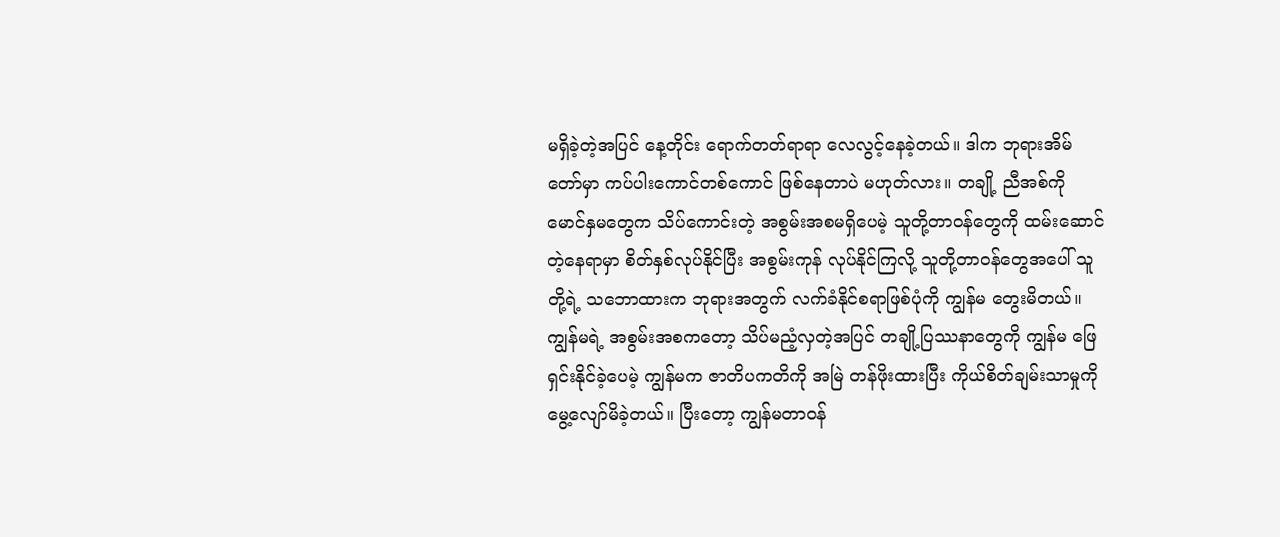မရှိခဲ့တဲ့အပြင် နေ့တိုင်း ရောက်တတ်ရာရာ လေလွင့်နေခဲ့တယ်။ ဒါက ဘုရားအိမ်တော်မှာ ကပ်ပါးကောင်တစ်ကောင် ဖြစ်နေတာပဲ မဟုတ်လား။ တချို့ ညီအစ်ကို မောင်နှမတွေက သိပ်ကောင်းတဲ့ အစွမ်းအစမရှိပေမဲ့ သူတို့တာဝန်တွေကို ထမ်းဆောင်တဲ့နေရာမှာ စိတ်နှစ်လုပ်နိုင်ပြီး အစွမ်းကုန် လုပ်နိုင်ကြလို့ သူတို့တာဝန်တွေအပေါ် သူတို့ရဲ့ သဘောထားက ဘုရားအတွက် လက်ခံနိုင်စရာဖြစ်ပုံကို ကျွန်မ တွေးမိတယ်။ ကျွန်မရဲ့ အစွမ်းအစကတော့ သိပ်မညံ့လှတဲ့အပြင် တချို့ပြဿနာတွေကို ကျွန်မ ဖြေရှင်းနိုင်ခဲ့ပေမဲ့ ကျွန်မက ဇာတိပကတိကို အမြဲ တန်ဖိုးထားပြီး ကိုယ်စိတ်ချမ်းသာမှုကို မွေ့လျော်မိခဲ့တယ်။ ပြီးတော့ ကျွန်မတာဝန်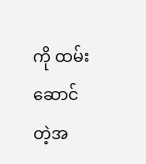ကို ထမ်းဆောင်တဲ့အ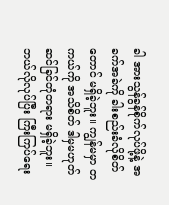ခါ အားသွန်ခွန်စိုက်လုပ်ဖို့နဲ့ အခက်အခဲကို ခါးစည်းခံလိုစိတ်တောင် မရှိခဲ့ဘူး။ ကျွန်မမှာ တကယ်ကို အသိစိတ် ဒါမှမဟုတ် ဆင်ခြင်တုံတရား မရှိခဲ့ဘူး။ ဘယ်လိုလုပ်ပြီး ကြီးကြပ်ရေး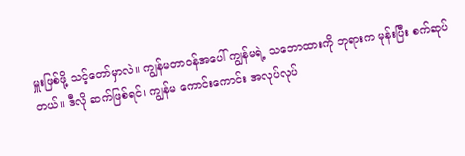မှူးဖြစ်ဖို့ သင့်တော်မှာလဲ။ ကျွန်မတာဝန်အပေါ် ကျွန်မရဲ့ သဘောထားကို ဘုရားက မုန်းပြီး စက်ဆုပ်တယ်။ ဒီလို ဆက်ဖြစ်ရင်၊ ကျွန်မ ကောင်းကောင်း အလုပ်လုပ်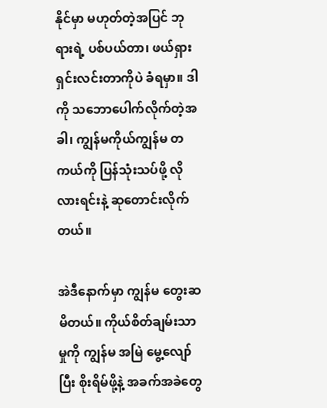နိုင်မှာ မဟုတ်တဲ့အပြင် ဘုရားရဲ့ ပစ်ပယ်တာ၊ ဖယ်ရှားရှင်းလင်းတာကိုပဲ ခံရမှာ။ ဒါကို သဘောပေါက်လိုက်တဲ့အခါ၊ ကျွန်မကိုယ်ကျွန်မ တကယ်ကို ပြန်သုံးသပ်ဖို့ လိုလားရင်းနဲ့ ဆုတောင်းလိုက်တယ်။

အဲဒီနောက်မှာ ကျွန်မ တွေးဆမိတယ်။ ကိုယ်စိတ်ချမ်းသာမှုကို ကျွန်မ အမြဲ မွေ့လျော်ပြီး စိုးရိမ်ဖို့နဲ့ အခက်အခဲတွေ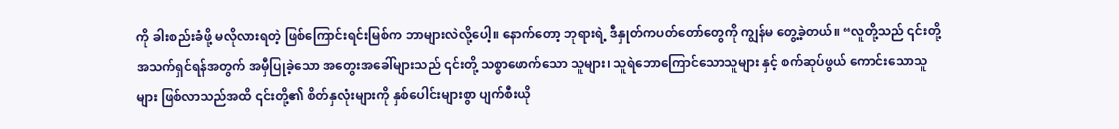ကို ခါးစည်းခံဖို့ မလိုလားရတဲ့ ဖြစ်ကြောင်းရင်းမြစ်က ဘာများလဲလို့ပေါ့။ နောက်တော့ ဘုရားရဲ့ ဒီနှုတ်ကပတ်တော်တွေကို ကျွန်မ တွေ့ခဲ့တယ်။ “လူတို့သည် ၎င်းတို့ အသက်ရှင်ရန်အတွက် အမှီပြုခဲ့သော အတွေးအခေါ်များသည် ၎င်းတို့ သစ္စာဖောက်သော သူများ၊ သူရဲဘောကြောင်သောသူများ နှင့် စက်ဆုပ်ဖွယ် ကောင်းသောသူများ ဖြစ်လာသည်အထိ ၎င်းတို့၏ စိတ်နှလုံးများကို နှစ်ပေါင်းများစွာ ပျက်စီးယို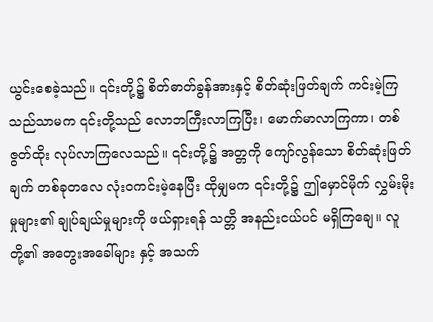ယွင်းစေခဲ့သည်။ ၎င်းတို့၌ စိတ်ဓာတ်ခွန်အားနှင့် စိတ်ဆုံးဖြတ်ချက် ကင်းမဲ့ကြသည်သာမက ၎င်းတို့သည် လောဘကြီးလာကြပြီး၊ မောက်မာလာကြကာ၊ တစ်ဇွတ်ထိုး လုပ်လာကြလေသည်။ ၎င်းတို့၌ အတ္တကို ကျော်လွန်သော စိတ်ဆုံးဖြတ်ချက် တစ်ခုတလေ လုံးဝကင်းမဲ့နေပြီး ထိုမျှမက ၎င်းတို့၌ ဤမှောင်မိုက် လွှမ်းမိုးမှုများ၏ ချုပ်ချယ်မှုများကို ဖယ်ရှားရန် သတ္တိ အနည်းငယ်ပင် မရှိကြချေ။ လူတို့၏ အတွေးအခေါ်များ နှင့် အသက်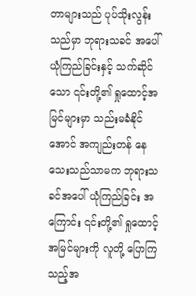တာများသည် ပုပ်သိုးလွန်းသည်မှာ ဘုရားသခင် အပေါ် ယုံကြည်ခြင်းနှင့် သက်ဆိုင်သော ၎င်းတို့၏ ရှုထောင့်အမြင်များမှာ သည်းမခံနိုင်အောင် အကျည်းတန် နေသေးသည်သာမက ဘုရားသခင်အပေါ် ယုံကြည်ခြင်း အကြောင်း ၎င်းတို့၏ ရှုထောင့်အမြင်များကို လူတို့ ပြောကြသည့်အ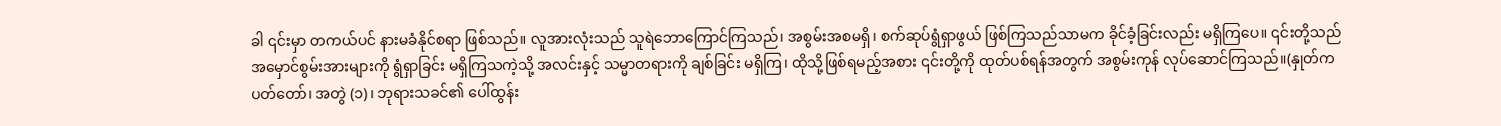ခါ ၎င်းမှာ တကယ်ပင် နားမခံနိုင်စရာ ဖြစ်သည်။ လူအားလုံးသည် သူရဲဘောကြောင်ကြသည်၊ အစွမ်းအစမရှိ၊ စက်ဆုပ်ရွံရှာဖွယ် ဖြစ်ကြသည်သာမက ခိုင်ခံ့ခြင်းလည်း မရှိကြပေ။ ၎င်းတို့သည် အမှောင်စွမ်းအားများကို ရွံရှာခြင်း မရှိကြသကဲ့သို့ အလင်းနှင့် သမ္မာတရားကို ချစ်ခြင်း မရှိကြ၊ ထိုသို့ဖြစ်ရမည့်အစား ၎င်းတို့ကို ထုတ်ပစ်ရန်အတွက် အစွမ်းကုန် လုပ်ဆောင်ကြသည်။(နှုတ်ကပတ်တော်၊ အတွဲ (၁)၊ ဘုရားသခင်၏ ပေါ်ထွန်း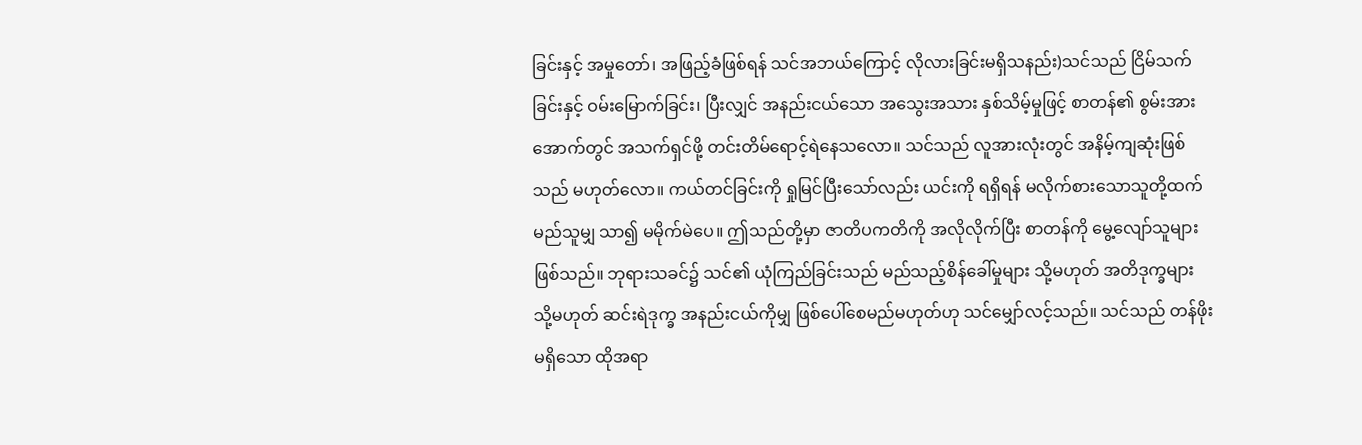ခြင်းနှင့် အမှုတော်၊ အဖြည့်ခံဖြစ်ရန် သင်အဘယ်ကြောင့် လိုလားခြင်းမရှိသနည်း)သင်သည် ငြိမ်သက်ခြင်းနှင့် ဝမ်းမြောက်ခြင်း၊ ပြီးလျှင် အနည်းငယ်သော အသွေးအသား နှစ်သိမ့်မှုဖြင့် စာတန်၏ စွမ်းအားအောက်တွင် အသက်ရှင်ဖို့ တင်းတိမ်ရောင့်ရဲနေသလော။ သင်သည် လူအားလုံးတွင် အနိမ့်ကျဆုံးဖြစ်သည် မဟုတ်လော။ ကယ်တင်ခြင်းကို ရှုမြင်ပြီးသော်လည်း ယင်းကို ရရှိရန် မလိုက်စားသောသူတို့ထက် မည်သူမျှ သာ၍ မမိုက်မဲပေ။ ဤသည်တို့မှာ ဇာတိပကတိကို အလိုလိုက်ပြီး စာတန်ကို မွေ့လျော်သူများ ဖြစ်သည်။ ဘုရားသခင်၌ သင်၏ ယုံကြည်ခြင်းသည် မည်သည့်စိန်ခေါ်မှုများ သို့မဟုတ် အတိဒုက္ခများ သို့မဟုတ် ဆင်းရဲဒုက္ခ အနည်းငယ်ကိုမျှ ဖြစ်ပေါ်စေမည်မဟုတ်ဟု သင်မျှော်လင့်သည်။ သင်သည် တန်ဖိုးမရှိသော ထိုအရာ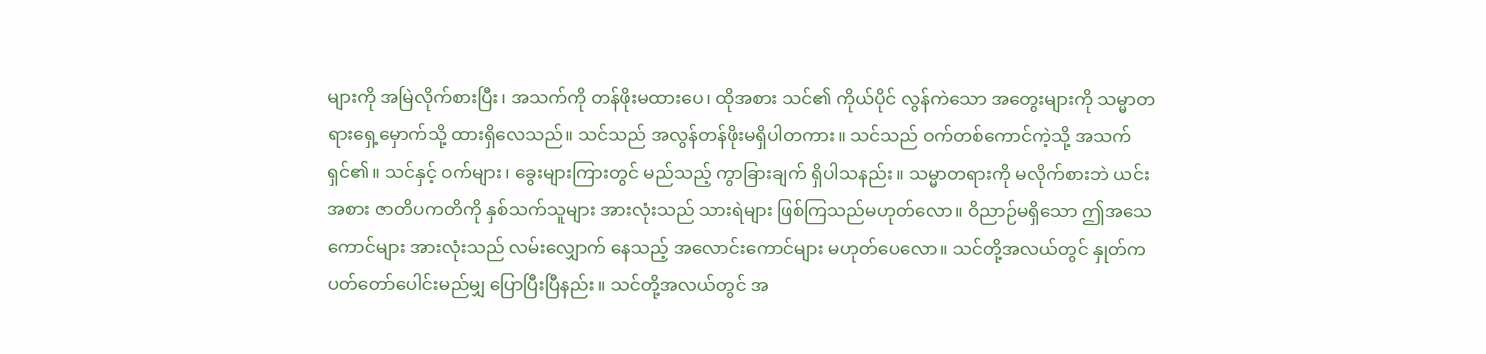များကို အမြဲလိုက်စားပြီး၊ အသက်ကို တန်ဖိုးမထားပေ၊ ထိုအစား သင်၏ ကိုယ်ပိုင် လွန်ကဲသော အတွေးများကို သမ္မာတရားရှေ့မှောက်သို့ ထားရှိလေသည်။ သင်သည် အလွန်တန်ဖိုးမရှိပါတကား။ သင်သည် ဝက်တစ်ကောင်ကဲ့သို့ အသက်ရှင်၏။ သင်နှင့် ဝက်များ၊ ခွေးများကြားတွင် မည်သည့် ကွာ‌ခြားချက် ရှိပါသနည်း။ သမ္မာတရားကို မလိုက်စားဘဲ ယင်းအစား ဇာတိပကတိကို နှစ်သက်သူများ အားလုံးသည် သားရဲများ ဖြစ်ကြသည်မဟုတ်လော။ ဝိညာဉ်မရှိသော ဤအသေကောင်များ အားလုံးသည် လမ်းလျှောက် နေသည့် အလောင်းကောင်များ မဟုတ်ပေလော။ သင်တို့အလယ်တွင် နှုတ်ကပတ်တော်ပေါင်းမည်မျှ ပြောပြီးပြီနည်း။ သင်တို့အလယ်တွင် အ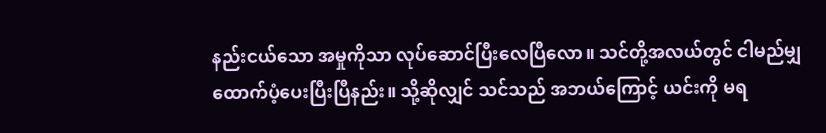နည်းငယ်သော အမှုကိုသာ လုပ်ဆောင်ပြီးလေပြီလော။ သင်တို့အလယ်တွင် ငါမည်မျှ ထောက်ပံ့ပေးပြီးပြီနည်း။ သို့ဆိုလျှင် သင်သည် အဘယ်ကြောင့် ယင်းကို မရ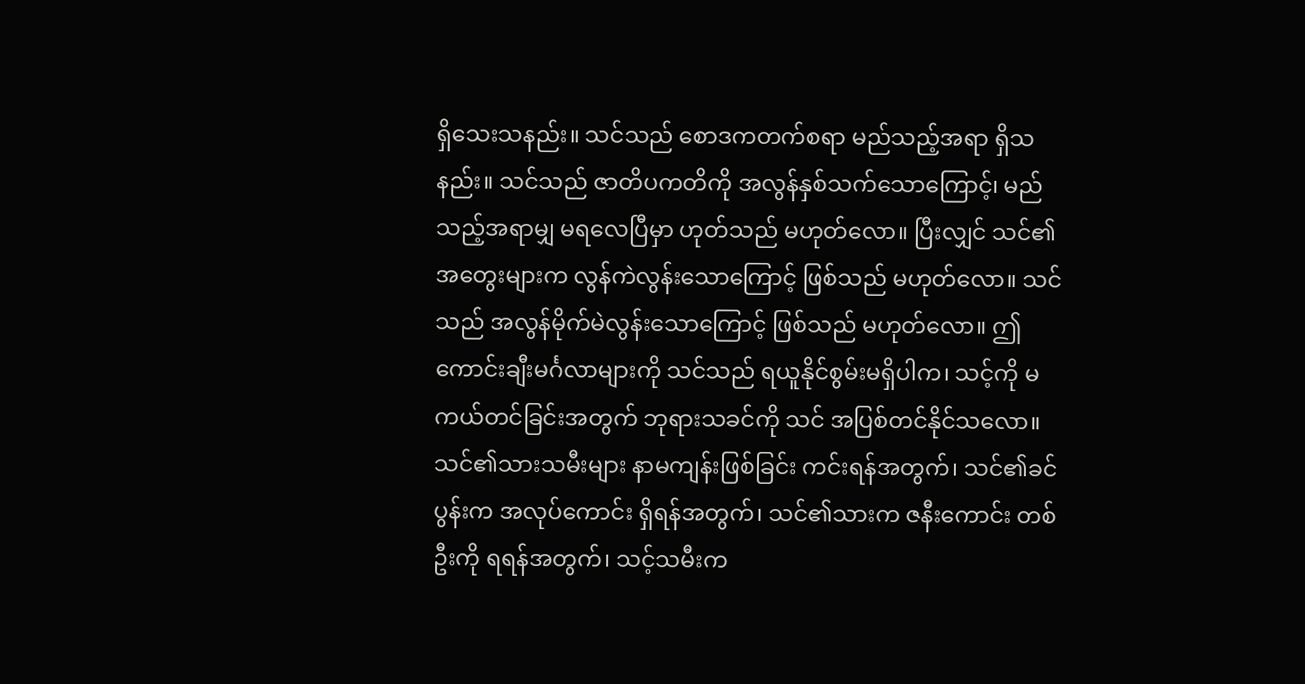ရှိသေးသနည်း။ သင်သည် စောဒကတက်စရာ မည်သည့်အရာ ရှိသနည်း။ သင်သည် ဇာတိပကတိကို အလွန်နှစ်သက်သောကြောင့်၊ မည်သည့်အရာမျှ မရလေပြီမှာ ဟုတ်သည် မဟုတ်လော။ ပြီးလျှင် သင်၏အတွေးများက လွန်ကဲလွန်းသောကြောင့် ဖြစ်သည် မဟုတ်လော။ သင်သည် အလွန်မိုက်မဲလွန်းသောကြောင့် ဖြစ်သည် မဟုတ်လော။ ဤကောင်းချီးမင်္ဂလာများကို သင်သည် ရယူနိုင်စွမ်းမရှိပါက၊ သင့်ကို မကယ်တင်ခြင်းအတွက် ဘုရားသခင်ကို သင် အပြစ်တင်နိုင်သလော။ သင်၏သားသမီးများ နာမကျန်းဖြစ်ခြင်း ကင်းရန်အတွက်၊ သင်၏ခင်ပွန်းက အလုပ်ကောင်း ရှိရန်အတွက်၊ သင်၏သားက ဇနီးကောင်း တစ်ဦးကို ရရန်အတွက်၊ သင့်သမီးက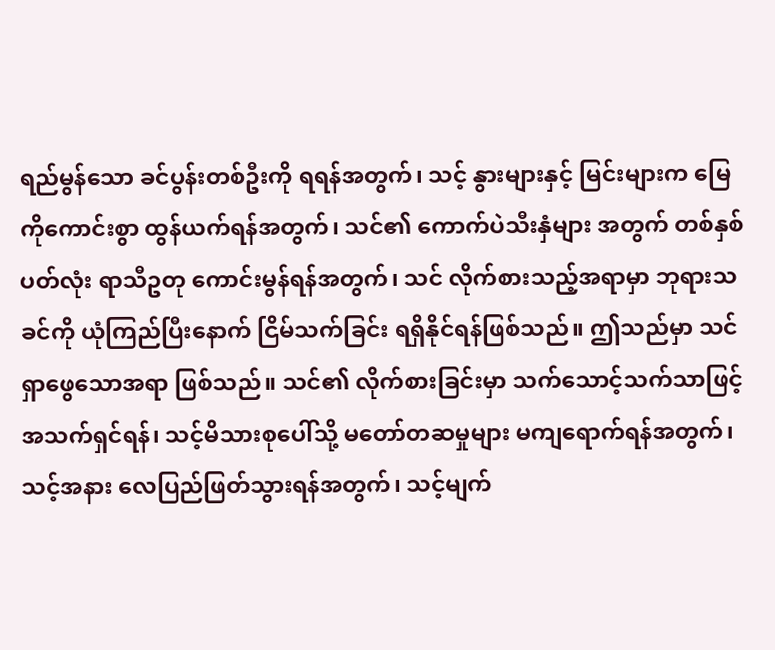ရည်မွန်သော ခင်ပွန်းတစ်ဦးကို ရရန်အတွက်၊ သင့် နွားများနှင့် မြင်းများက မြေကိုကောင်းစွာ ထွန်ယက်ရန်အတွက်၊ သင်၏ ကောက်ပဲသီးနှံများ အတွက် တစ်နှစ်ပတ်လုံး ရာသီဥတု ကောင်းမွန်ရန်အတွက်၊ သင် လိုက်စားသည့်အရာမှာ ဘုရားသခင်ကို ယုံကြည်ပြီးနောက် ငြိမ်သက်ခြင်း ရရှိနိုင်ရန်ဖြစ်သည်။ ဤသည်မှာ သင် ရှာဖွေသောအရာ ဖြစ်သည်။ သင်၏ လိုက်စားခြင်းမှာ သက်သောင့်သက်သာဖြင့် အသက်ရှင်ရန်၊ သင့်မိသားစုပေါ်သို့ မတော်တဆမှုများ မကျရောက်ရန်အတွက်၊ သင့်အနား လေပြည်ဖြတ်သွားရန်အတွက်၊ သင့်မျက်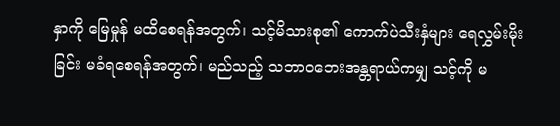နှာကို မြေမှုန် မထိစေရန်အတွက်၊ သင့်မိသားစု၏ ကောက်ပဲသီးနှံများ ရေလွှမ်းမိုးခြင်း မခံရစေရန်အတွက်၊ မည်သည့် သဘာဝဘေးအန္တရာယ်ကမျှ သင့်ကို မ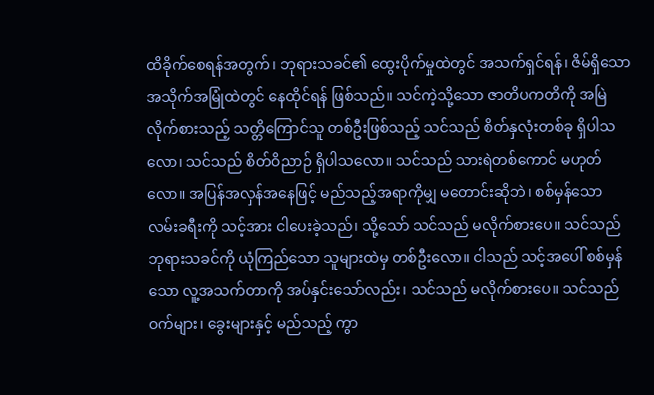ထိခိုက်စေရန်အတွက်၊ ဘုရားသခင်၏ ထွေးပိုက်မှုထဲတွင် အသက်ရှင်ရန်၊ ဇိမ်ရှိသော အသိုက်အမြုံထဲတွင် နေထိုင်ရန် ဖြစ်သည်။ သင်ကဲ့သို့သော ဇာတိပကတိကို အမြဲလိုက်စားသည့် သတ္တိကြောင်သူ တစ်ဦးဖြစ်သည့် သင်သည် စိတ်နှလုံးတစ်ခု ရှိပါသလော၊ သင်သည် စိတ်ဝိညာဉ် ရှိပါသလော။ သင်သည် သားရဲတစ်ကောင် မဟုတ်လော။ အပြန်အလှန်အနေဖြင့် မည်သည့်အရာကိုမျှ မတောင်းဆိုဘဲ၊ စစ်မှန်သော လမ်းခရီးကို သင့်အား ငါပေးခဲ့သည်၊ သို့သော် သင်သည် မလိုက်စားပေ။ သင်သည် ဘုရားသခင်ကို ယုံကြည်သော သူများထဲမှ တစ်ဦးလော။ ငါသည် သင့်အပေါ် စစ်မှန်သော လူ့အသက်တာကို အပ်နှင်းသော်လည်း၊ သင်သည် မလိုက်စားပေ။ သင်သည် ဝက်များ၊ ခွေးများနှင့် မည်သည့် ကွာ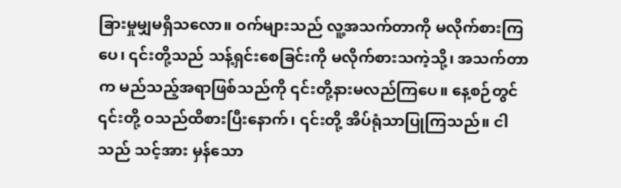ခြားမှုမျှမရှိသလော။ ဝက်များသည် လူ့အသက်တာကို မလိုက်စားကြပေ၊ ၎င်းတို့သည် သန့်ရှင်းစေခြင်းကို မလိုက်စားသကဲ့သို့၊ အသက်တာက မည်သည့်အရာဖြစ်သည်ကို ၎င်းတို့နားမလည်ကြပေ။ နေ့စဉ်တွင် ၎င်းတို့ ဝသည်ထိစားပြီးနောက်၊ ၎င်းတို့ အိပ်ရုံသာပြုကြသည်။ ငါသည် သင့်အား မှန်သော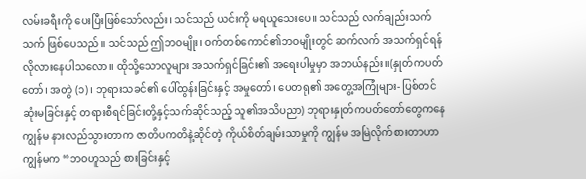လမ်းခရီးကို ပေးပြီးဖြစ်သော်လည်း၊ သင်သည် ယင်းကို မရယူသေးပေ။ သင်သည် လက်ချည်းသက်သက် ဖြစ်ပေသည်။ သင်သည် ဤဘဝမျိုး၊ ဝက်တစ်ကောင်၏ဘဝမျိုးတွင် ဆက်လက် အသက်ရှင်ရန် လိုလားနေပါသလော။ ထိုသို့သောလူများ အသက်ရှင်ခြင်း၏ အရေးပါမှုမှာ အဘယ်နည်း။(နှုတ်ကပတ်တော်၊ အတွဲ (၁)၊ ဘုရားသခင်၏ ပေါ်ထွန်းခြင်းနှင့် အမှုတော်၊ ပေတရု၏ အတွေ့အကြုံများ- ပြစ်တင်ဆုံးမခြင်းနှင့် တရားစီရင်ခြင်းတို့နှင့်သက်ဆိုင်သည့် သူ၏အသိပညာ) ဘုရားနှုတ်ကပတ်တော်တွေကနေ ကျွန်မ နားလည်သွားတာက ဇာတိပကတိနဲ့ဆိုင်တဲ့ ကိုယ်စိတ်ချမ်းသာမှုကို ကျွန်မ အမြဲလိုက်စားတာဟာ ကျွန်မက “ဘဝဟူသည် စားခြင်းနှင့်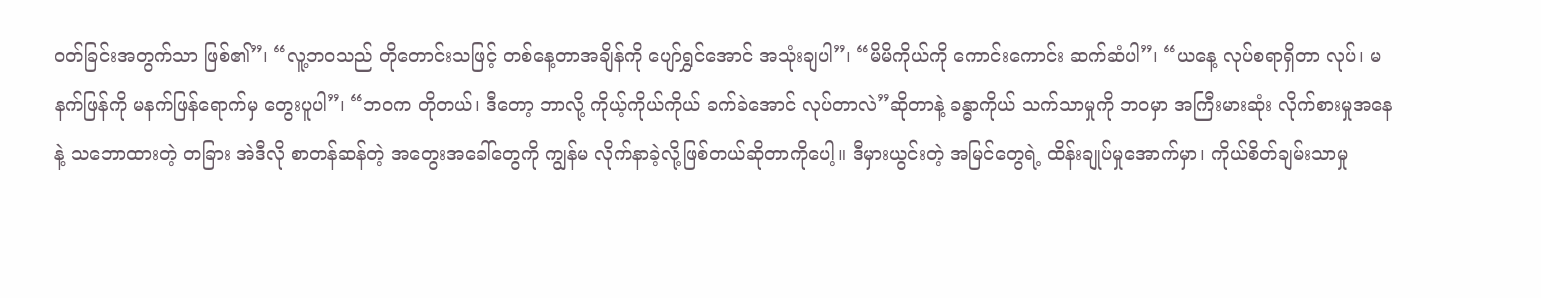ဝတ်ခြင်းအတွက်သာ ဖြစ်၏”၊ “လူ့ဘဝသည် တိုတောင်းသဖြင့် တစ်နေ့တာအချိန်ကို ပျော်ရွှင်အောင် အသုံးချပါ”၊ “မိမိကိုယ်ကို ကောင်းကောင်း ဆက်ဆံပါ”၊ “ယနေ့ လုပ်စရာရှိတာ လုပ်၊ မနက်ဖြန်ကို မနက်ဖြန်ရောက်မှ တွေးပူပါ”၊ “ဘဝက တိုတယ်၊ ဒီတော့ ဘာလို့ ကိုယ့်ကိုယ်ကိုယ် ခက်ခဲအောင် လုပ်တာလဲ”ဆိုတာနဲ့ ခန္ဓာကိုယ် သက်သာမှုကို ဘဝမှာ အကြီးမားဆုံး လိုက်စားမှုအနေနဲ့ သဘောထားတဲ့ တခြား အဲဒီလို စာတန်ဆန်တဲ့ အတွေးအခေါ်တွေကို ကျွန်မ လိုက်နာခဲ့လို့ဖြစ်တယ်ဆိုတာကိုပေါ့။ ဒီမှားယွင်းတဲ့ အမြင်တွေရဲ့ ထိန်းချုပ်မှုအောက်မှာ၊ ကိုယ်စိတ်ချမ်းသာမှု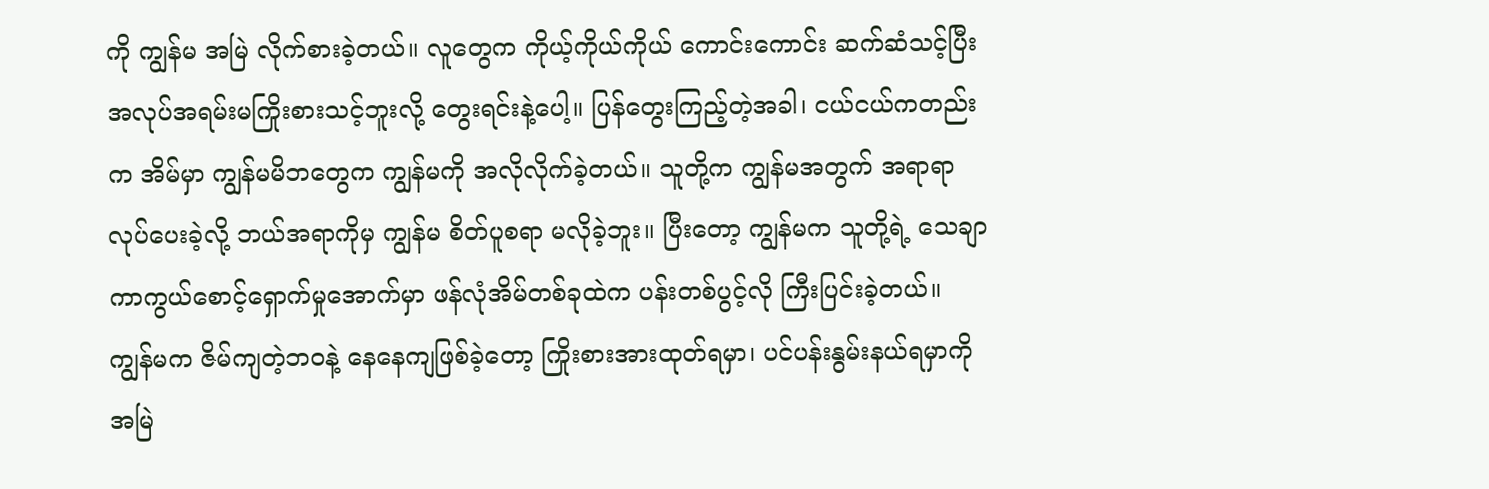ကို ကျွန်မ အမြဲ လိုက်စားခဲ့တယ်။ လူတွေက ကိုယ့်ကိုယ်ကိုယ် ကောင်းကောင်း ဆက်ဆံသင့်ပြီး အလုပ်အရမ်းမကြိုးစားသင့်ဘူးလို့ တွေးရင်းနဲ့ပေါ့။ ပြန်တွေးကြည့်တဲ့အခါ၊ ငယ်ငယ်ကတည်းက အိမ်မှာ ကျွန်မမိဘတွေက ကျွန်မကို အလိုလိုက်ခဲ့တယ်။ သူတို့က ကျွန်မအတွက် အရာရာ လုပ်ပေးခဲ့လို့ ဘယ်အရာကိုမှ ကျွန်မ စိတ်ပူစရာ မလိုခဲ့ဘူး။ ပြီးတော့ ကျွန်မက သူတို့ရဲ့ သေချာ ကာကွယ်စောင့်ရှောက်မှုအောက်မှာ ဖန်လုံအိမ်တစ်ခုထဲက ပန်းတစ်ပွင့်လို ကြီးပြင်းခဲ့တယ်။ ကျွန်မက ဇိမ်ကျတဲ့ဘဝနဲ့ နေနေကျဖြစ်ခဲ့တော့ ကြိုးစားအားထုတ်ရမှာ၊ ပင်ပန်းနွမ်းနယ်ရမှာကို အမြဲ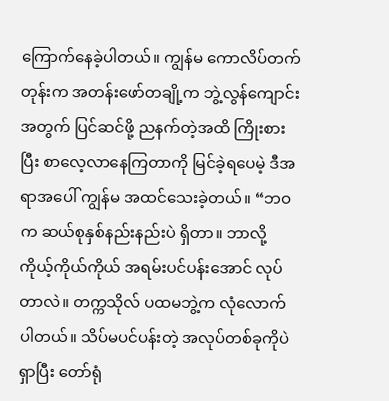ကြောက်နေခဲ့ပါတယ်။ ကျွန်မ ကောလိပ်တက်တုန်းက အတန်းဖော်တချို့က ဘွဲ့လွန်ကျောင်းအတွက် ပြင်ဆင်ဖို့ ညနက်တဲ့အထိ ကြိုးစားပြီး စာလေ့လာနေကြတာကို မြင်ခဲ့ရပေမဲ့ ဒီအရာအပေါ် ကျွန်မ အထင်သေးခဲ့တယ်။ “ဘဝက ဆယ်စုနှစ်နည်းနည်းပဲ ရှိတာ။ ဘာလို့ ကိုယ့်ကိုယ်ကိုယ် အရမ်းပင်ပန်းအောင် လုပ်တာလဲ။ တက္ကသိုလ် ပထမဘွဲ့က လုံလောက်ပါတယ်။ သိပ်မပင်ပန်းတဲ့ အလုပ်တစ်ခုကိုပဲ ရှာပြီး တော်ရုံ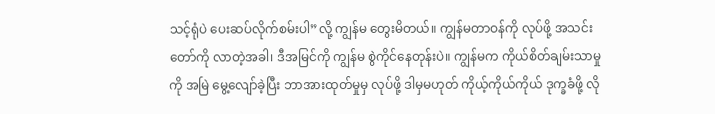သင့်ရုံပဲ ပေးဆပ်လိုက်စမ်းပါ”လို့ ကျွန်မ တွေးမိတယ်။ ကျွန်မတာဝန်ကို လုပ်ဖို့ အသင်းတော်ကို လာတဲ့အခါ၊ ဒီအမြင်ကို ကျွန်မ စွဲကိုင်နေတုန်းပဲ။ ကျွန်မက ကိုယ်စိတ်ချမ်းသာမှုကို အမြဲ မွေ့လျော်ခဲ့ပြီး ဘာအားထုတ်မှုမှ လုပ်ဖို့ ဒါမှမဟုတ် ကိုယ့်ကိုယ်ကိုယ် ဒုက္ခခံဖို့ လို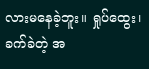လားမနေခဲ့ဘူး။ ရှုပ်ထွေး၊ ခက်ခဲတဲ့ အ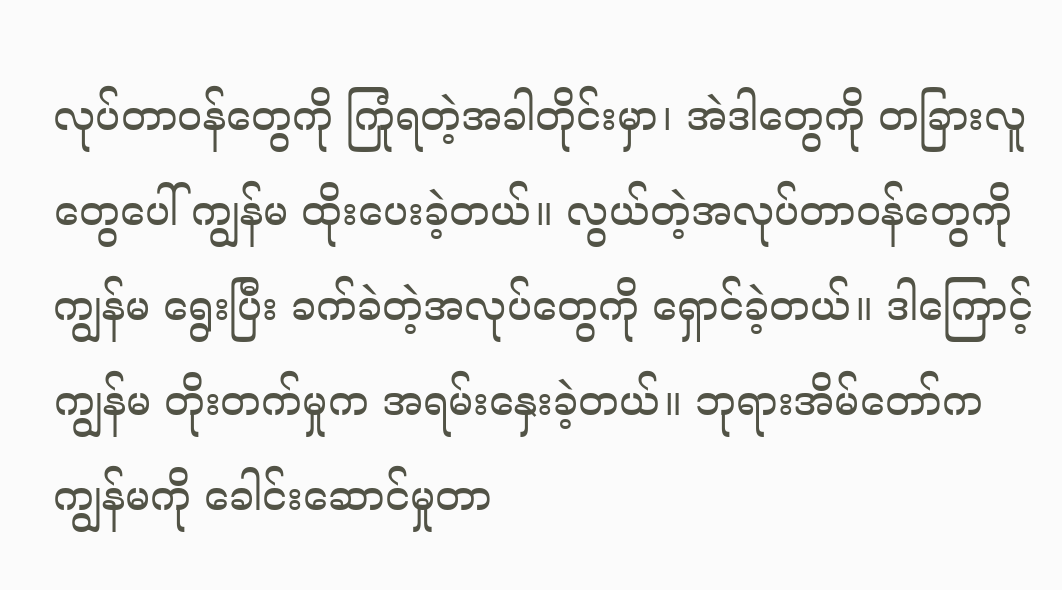လုပ်တာဝန်တွေကို ကြုံရတဲ့အခါတိုင်းမှာ၊ အဲဒါတွေကို တခြားလူတွေပေါ် ကျွန်မ ထိုးပေးခဲ့တယ်။ လွယ်တဲ့အလုပ်တာဝန်တွေကို ကျွန်မ ရွေးပြီး ခက်ခဲတဲ့အလုပ်တွေကို ရှောင်ခဲ့တယ်။ ဒါကြောင့် ကျွန်မ တိုးတက်မှုက အရမ်းနှေးခဲ့တယ်။ ဘုရားအိမ်တော်က ကျွန်မကို ခေါင်းဆောင်မှုတာ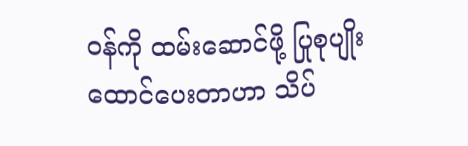ဝန်ကို ထမ်းဆောင်ဖို့ ပြုစုပျိုးထောင်ပေးတာဟာ သိပ်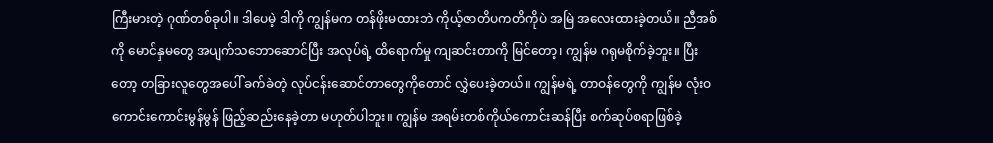ကြီးမားတဲ့ ဂုဏ်တစ်ခုပါ။ ဒါပေမဲ့ ဒါကို ကျွန်မက တန်ဖိုးမထားဘဲ ကိုယ့်ဇာတိပကတိကိုပဲ အမြဲ အလေးထားခဲ့တယ်။ ညီအစ်ကို မောင်နှမတွေ အပျက်သဘောဆောင်ပြီး အလုပ်ရဲ့ ထိရောက်မှု ကျဆင်းတာကို မြင်တော့၊ ကျွန်မ ဂရုမစိုက်ခဲ့ဘူး။ ပြီးတော့ တခြားလူတွေအပေါ် ခက်ခဲတဲ့ လုပ်ငန်းဆောင်တာတွေကိုတောင် လွှဲပေးခဲ့တယ်။ ကျွန်မရဲ့ တာဝန်တွေကို ကျွန်မ လုံးဝ ကောင်းကောင်းမွန်မွန် ဖြည့်ဆည်းနေခဲ့တာ မဟုတ်ပါဘူး။ ကျွန်မ အရမ်းတစ်ကိုယ်ကောင်းဆန်ပြီး စက်ဆုပ်စရာဖြစ်ခဲ့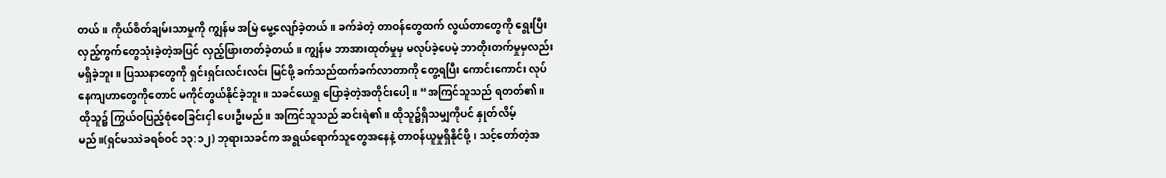တယ်။ ကိုယ်စိတ်ချမ်းသာမှုကို ကျွန်မ အမြဲ မွေ့လျော်ခဲ့တယ်။ ခက်ခဲတဲ့ တာဝန်တွေထက် လွယ်တာတွေကို ရွေးပြီး လှည့်ကွက်တွေသုံးခဲ့တဲ့အပြင် လှည့်ဖြားတတ်ခဲ့တယ်။ ကျွန်မ ဘာအားထုတ်မှုမှ မလုပ်ခဲ့ပေမဲ့ ဘာတိုးတက်မှုမှလည်း မရှိခဲ့ဘူး။ ပြဿနာတွေကို ရှင်းရှင်းလင်းလင်း မြင်ဖို့ ခက်သည်ထက်ခက်လာတာကို တွေ့ရပြီး ကောင်းကောင်း လုပ်နေကျဟာတွေကိုတောင် မကိုင်တွယ်နိုင်ခဲ့ဘူး။ သခင်ယေရှု ပြောခဲ့တဲ့အတိုင်းပေါ့။ “အကြင်သူသည် ရတတ်၏။ ထိုသူ၌ ကြွယ်ဝပြည့်စုံစေခြင်းငှါ ပေးဦးမည်။ အကြင်သူသည် ဆင်းရဲ၏။ ထိုသူ၌ရှိသမျှကိုပင် နှုတ်လိမ့်မည်။(ရှင်မဿဲခရစ်ဝင် ၁၃:၁၂) ဘုရားသခင်က အရွယ်ရောက်သူတွေအနေနဲ့ တာဝန်ယူမှုရှိနိုင်ဖို့၊ သင့်တော်တဲ့အ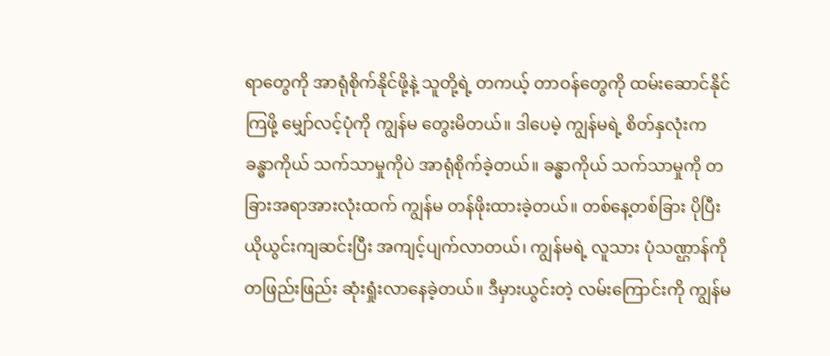ရာတွေကို အာရုံစိုက်နိုင်ဖို့နဲ့ သူတို့ရဲ့ တကယ့် တာဝန်တွေကို ထမ်းဆောင်နိုင်ကြဖို့ မျှော်လင့်ပုံကို ကျွန်မ တွေးမိတယ်။ ဒါပေမဲ့ ကျွန်မရဲ့ စိတ်နှလုံးက ခန္ဓာကိုယ် သက်သာမှုကိုပဲ အာရုံစိုက်ခဲ့တယ်။ ခန္ဓာကိုယ် သက်သာမှုကို တခြားအရာအားလုံးထက် ကျွန်မ တန်ဖိုးထားခဲ့တယ်။ တစ်နေ့တစ်ခြား ပိုပြီး ယိုယွင်းကျဆင်းပြီး အကျင့်ပျက်လာတယ်၊ ကျွန်မရဲ့ လူသား ပုံသဏ္ဌာန်ကို တဖြည်းဖြည်း ဆုံးရှုံးလာနေခဲ့တယ်။ ဒီမှားယွင်းတဲ့ လမ်းကြောင်းကို ကျွန်မ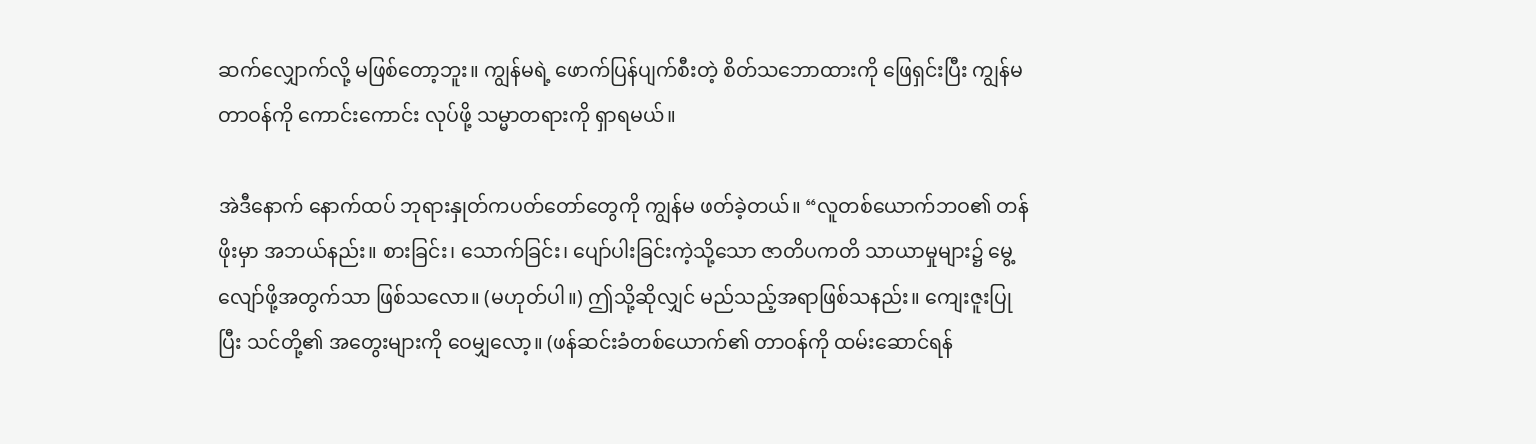ဆက်လျှောက်လို့ မဖြစ်တော့ဘူး။ ကျွန်မရဲ့ ဖောက်ပြန်ပျက်စီးတဲ့ စိတ်သဘောထားကို ဖြေရှင်းပြီး ကျွန်မတာဝန်ကို ကောင်းကောင်း လုပ်ဖို့ သမ္မာတရားကို ရှာရမယ်။

အဲဒီနောက် နောက်ထပ် ဘုရားနှုတ်ကပတ်တော်တွေကို ကျွန်မ ဖတ်ခဲ့တယ်။ “လူတစ်ယောက်ဘဝ၏ တန်ဖိုးမှာ အဘယ်နည်း။ စားခြင်း၊ သောက်ခြင်း၊ ပျော်ပါးခြင်းကဲ့သို့သော ဇာတိပကတိ သာယာမှုများ၌ မွေ့လျော်ဖို့အတွက်သာ ဖြစ်သလော။ (မဟုတ်ပါ။) ဤသို့ဆိုလျှင် မည်သည့်အရာဖြစ်သနည်း။ ကျေးဇူးပြုပြီး သင်တို့၏ အတွေးများကို ဝေမျှလော့။ (ဖန်ဆင်းခံတစ်ယောက်၏ တာဝန်ကို ထမ်းဆောင်ရန်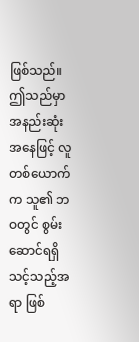ဖြစ်သည်။ ဤသည်မှာ အနည်းဆုံးအနေဖြင့် လူတစ်ယောက်က သူ၏ ဘဝတွင် စွမ်းဆောင်ရရှိသင့်သည့်အရာ ဖြစ်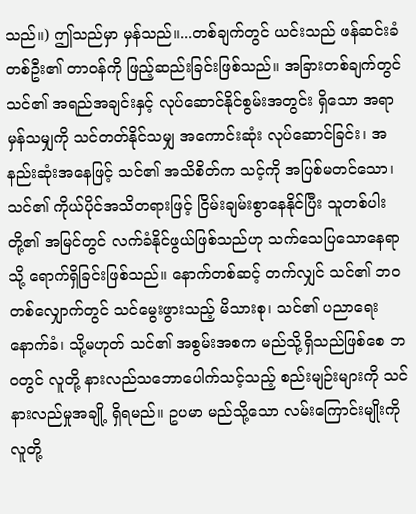သည်။) ဤသည်မှာ မှန်သည်။...တစ်ချက်တွင် ယင်းသည် ဖန်ဆင်းခံတစ်ဦး၏ တာဝန်ကို ဖြည့်ဆည်းခြင်းဖြစ်သည်။ အခြားတစ်ချက်တွင် သင်၏ အရည်အချင်းနှင့် လုပ်ဆောင်နိုင်စွမ်းအတွင်း ရှိသော အရာမှန်သမျှကို သင်တတ်နိုင်သမျှ အကောင်းဆုံး လုပ်ဆောင်ခြင်း၊ အနည်းဆုံးအနေဖြင့် သင်၏ အသိစိတ်က သင့်ကို အပြစ်မတင်သော၊ သင်၏ ကိုယ်ပိုင်အသိတရားဖြင့် ငြိမ်းချမ်းစွာနေနိုင်ပြီး သူတစ်ပါးတို့၏ အမြင်တွင် လက်ခံနိုင်ဖွယ်ဖြစ်သည်ဟု သက်သေပြသောနေရာသို့ ရောက်ရှိခြင်းဖြစ်သည်။ နောက်တစ်ဆင့် တက်လျှင် သင်၏ ဘဝတစ်လျှောက်တွင် သင်မွေးဖွားသည့် မိသားစု၊ သင်၏ ပညာရေးနောက်ခံ၊ သို့မဟုတ် သင်၏ အစွမ်းအစက မည်သို့ရှိသည်ဖြစ်စေ ဘဝတွင် လူတို့ နားလည်သဘောပေါက်သင့်သည့် စည်းမျဉ်းများကို သင် နားလည်မှုအချို့ ရှိရမည်။ ဥပမာ မည်သို့သော လမ်းကြောင်းမျိုးကို လူတို့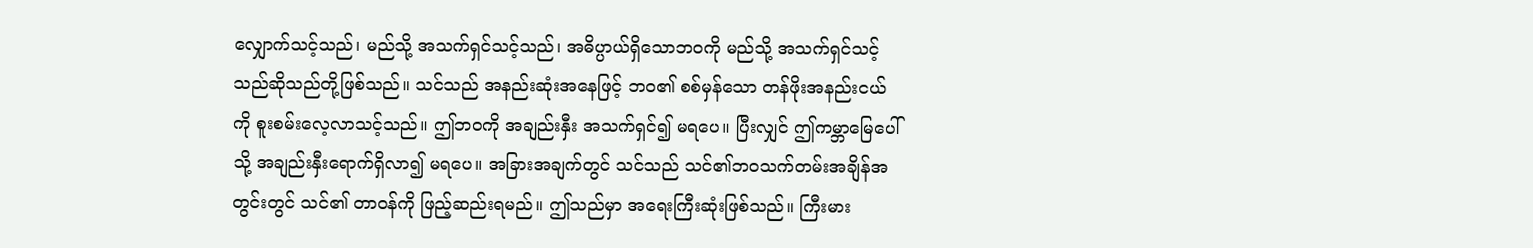လျှောက်သင့်သည်၊ မည်သို့ အသက်ရှင်သင့်သည်၊ အဓိပ္ပာယ်ရှိသောဘဝကို မည်သို့ အသက်ရှင်သင့်သည်ဆိုသည်တို့ဖြစ်သည်။ သင်သည် အနည်းဆုံးအနေဖြင့် ဘဝ၏ စစ်မှန်သော တန်ဖိုးအနည်းငယ်ကို စူးစမ်းလေ့လာသင့်သည်။ ဤဘဝကို အချည်းနှီး အသက်ရှင်၍ မရပေ။ ပြီးလျှင် ဤကမ္ဘာမြေပေါ်သို့ အချည်းနှီးရောက်ရှိလာ၍ မရပေ။ အခြားအချက်တွင် သင်သည် သင်၏ဘဝသက်တမ်းအချိန်အတွင်းတွင် သင်၏ တာဝန်ကို ဖြည့်ဆည်းရမည်။ ဤသည်မှာ အရေးကြီးဆုံးဖြစ်သည်။ ကြီးမား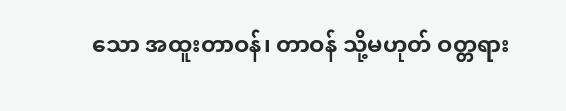သော အထူးတာဝန်၊ တာဝန် သို့မဟုတ် ဝတ္တရား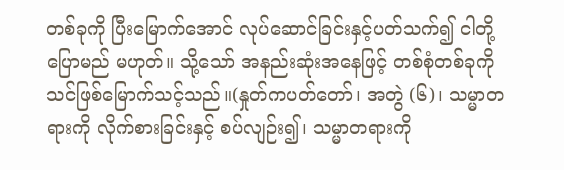တစ်ခုကို ပြီးမြောက်အောင် လုပ်ဆောင်ခြင်းနှင့်ပတ်သက်၍ ငါတို့ ပြောမည် မဟုတ်။ သို့သော် အနည်းဆုံးအနေဖြင့် တစ်စုံတစ်ခုကို သင်ဖြစ်မြောက်သင့်သည်။(နှုတ်ကပတ်တော်၊ အတွဲ (၆)၊ သမ္မာတရားကို လိုက်စားခြင်းနှင့် စပ်လျဉ်း၍၊ သမ္မာတရားကို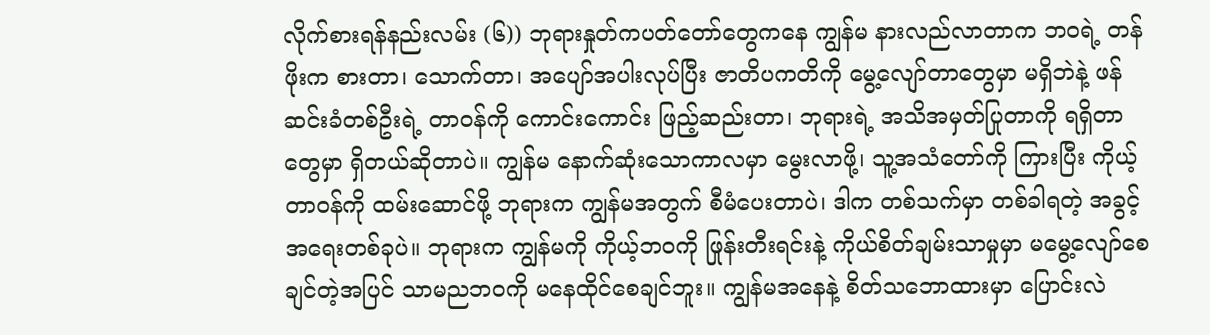လိုက်စားရန်နည်းလမ်း (၆)) ဘုရားနှုတ်ကပတ်တော်တွေကနေ ကျွန်မ နားလည်လာတာက ဘဝရဲ့ တန်ဖိုးက စားတာ၊ သောက်တာ၊ အပျော်အပါးလုပ်ပြီး ဇာတိပကတိကို မွေ့လျော်တာတွေမှာ မရှိဘဲနဲ့ ဖန်ဆင်းခံတစ်ဦးရဲ့ တာဝန်ကို ကောင်းကောင်း ဖြည့်ဆည်းတာ၊ ဘုရားရဲ့ အသိအမှတ်ပြုတာကို ရရှိတာတွေမှာ ရှိတယ်ဆိုတာပဲ။ ကျွန်မ နောက်ဆုံးသောကာလမှာ မွေးလာဖို့၊ သူ့အသံတော်ကို ကြားပြီး ကိုယ့်တာဝန်ကို ထမ်းဆောင်ဖို့ ဘုရားက ကျွန်မအတွက် စီမံပေးတာပဲ၊ ဒါက တစ်သက်မှာ တစ်ခါရတဲ့ အခွင့်အရေးတစ်ခုပဲ။ ဘုရားက ကျွန်မကို ကိုယ့်ဘဝကို ဖြုန်းတီးရင်းနဲ့ ကိုယ်စိတ်ချမ်းသာမှုမှာ မမွေ့လျော်စေချင်တဲ့အပြင် သာမညဘဝကို မနေထိုင်စေချင်ဘူး။ ကျွန်မအနေနဲ့ စိတ်သဘောထားမှာ ပြောင်းလဲ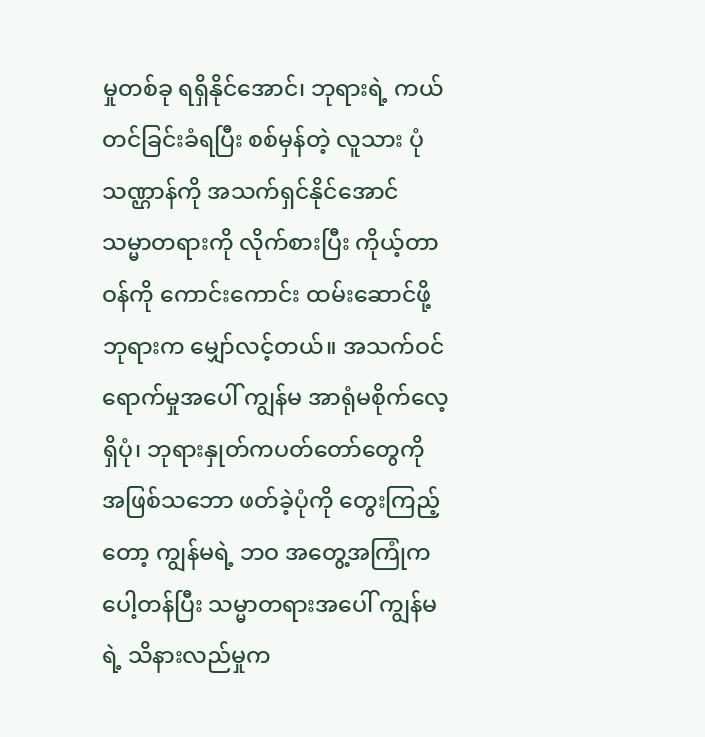မှုတစ်ခု ရရှိနိုင်အောင်၊ ဘုရားရဲ့ ကယ်တင်ခြင်းခံရပြီး စစ်မှန်တဲ့ လူသား ပုံသဏ္ဌာန်ကို အသက်ရှင်နိုင်အောင် သမ္မာတရားကို လိုက်စားပြီး ကိုယ့်တာဝန်ကို ကောင်းကောင်း ထမ်းဆောင်ဖို့ ဘုရားက မျှော်လင့်တယ်။ အသက်ဝင်ရောက်မှုအပေါ် ကျွန်မ အာရုံမစိုက်လေ့ရှိပုံ၊ ဘုရားနှုတ်ကပတ်တော်တွေကို အဖြစ်သဘော ဖတ်ခဲ့ပုံကို တွေးကြည့်တော့ ကျွန်မရဲ့ ဘဝ အတွေ့အကြုံက ပေါ့တန်ပြီး သမ္မာတရားအပေါ် ကျွန်မရဲ့ သိနားလည်မှုက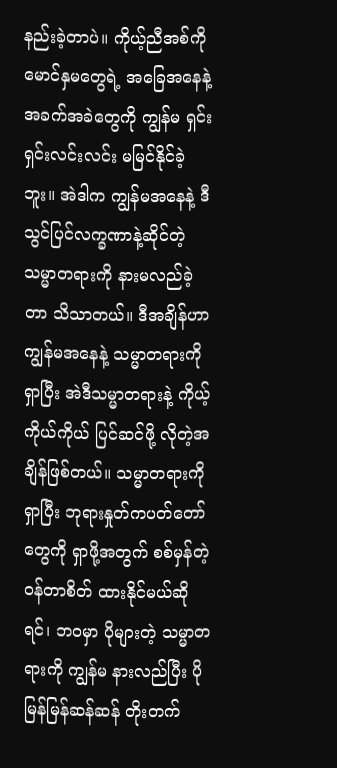နည်းခဲ့တာပဲ။ ကိုယ့်ညီအစ်ကို မောင်နှမတွေရဲ့ အခြေအနေနဲ့ အခက်အခဲတွေကို ကျွန်မ ရှင်းရှင်းလင်းလင်း မမြင်နိုင်ခဲ့ဘူး။ အဲဒါက ကျွန်မအနေနဲ့ ဒီသွင်ပြင်လက္ခဏာနဲ့ဆိုင်တဲ့ သမ္မာတရားကို နားမလည်ခဲ့တာ သိသာတယ်။ ဒီအချိန်ဟာ ကျွန်မအနေနဲ့ သမ္မာတရားကို ရှာပြီး အဲဒီသမ္မာတရားနဲ့ ကိုယ့်ကိုယ်ကိုယ် ပြင်ဆင်ဖို့ လိုတဲ့အချိန်ဖြစ်တယ်။ သမ္မာတရားကို ရှာပြီး ဘုရားနှုတ်ကပတ်တော်တွေကို ရှာဖို့အတွက် စစ်မှန်တဲ့ ဝန်တာစိတ် ထားနိုင်မယ်ဆိုရင်၊ ဘဝမှာ ပိုများတဲ့ သမ္မာတရားကို ကျွန်မ နားလည်ပြီး ပိုမြန်မြန်ဆန်ဆန် တိုးတက်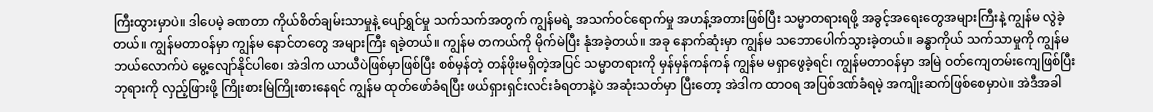ကြီးထွားမှာပဲ။ ဒါပေမဲ့ ခဏတာ ကိုယ်စိတ်ချမ်းသာမှုနဲ့ ပျော်ရွှင်မှု သက်သက်အတွက် ကျွန်မရဲ့ အသက်ဝင်ရောက်မှု အဟန့်အတားဖြစ်ပြီး သမ္မာတရားရဖို့ အခွင့်အရေးတွေအများကြီးနဲ့ ကျွန်မ လွဲခဲ့တယ်။ ကျွန်မတာဝန်မှာ ကျွန်မ နောင်တတွေ အများကြီး ရခဲ့တယ်။ ကျွန်မ တကယ်ကို မိုက်မဲပြီး နုံအခဲ့တယ်။ အခု နောက်ဆုံးမှာ ကျွန်မ သဘောပေါက်သွားခဲ့တယ်။ ခန္ဓာကိုယ် သက်သာမှုကို ကျွန်မဘယ်လောက်ပဲ မွေ့လျော်နိုင်ပါစေ၊ အဲဒါက ယာယီပဲဖြစ်မှာဖြစ်ပြီး စစ်မှန်တဲ့ တန်ဖိုးမရှိတဲ့အပြင် သမ္မာတရားကို မှန်မှန်ကန်ကန် ကျွန်မ မရှာဖွေခဲ့ရင်၊ ကျွန်မတာဝန်မှာ အမြဲ ဝတ်ကျေတမ်းကျေဖြစ်ပြီး ဘုရားကို လှည့်ဖြားဖို့ ကြိုးစားမြဲကြိုးစားနေရင် ကျွန်မ ထုတ်ဖော်ခံရပြီး ဖယ်ရှားရှင်းလင်းခံရတာနဲ့ပဲ အဆုံးသတ်မှာ ပြီးတော့ အဲဒါက ထာဝရ အပြစ်ဒဏ်ခံရမဲ့ အကျိုးဆက်ဖြစ်စေမှာပဲ။ အဲဒီအခါ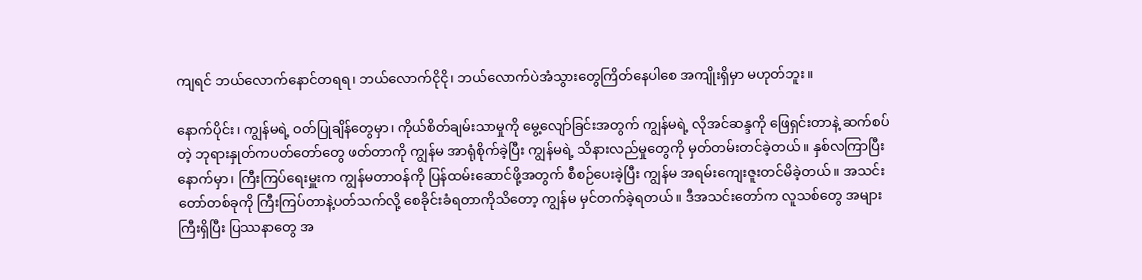ကျရင် ဘယ်လောက်နောင်တရရ၊ ဘယ်လောက်ငိုငို၊ ဘယ်လောက်ပဲအံသွားတွေကြိတ်နေပါစေ အကျိုးရှိမှာ မဟုတ်ဘူး။

နောက်ပိုင်း၊ ကျွန်မရဲ့ ဝတ်ပြုချိန်တွေမှာ၊ ကိုယ်စိတ်ချမ်းသာမှုကို မွေ့လျော်ခြင်းအတွက် ကျွန်မရဲ့ လိုအင်ဆန္ဒကို ဖြေရှင်းတာနဲ့ ဆက်စပ်တဲ့ ဘုရားနှုတ်ကပတ်တော်တွေ ဖတ်တာကို ကျွန်မ အာရုံစိုက်ခဲ့ပြီး ကျွန်မရဲ့ သိနားလည်မှုတွေကို မှတ်တမ်းတင်ခဲ့တယ်။ နှစ်လကြာပြီးနောက်မှာ၊ ကြီးကြပ်ရေးမှူးက ကျွန်မတာဝန်ကို ပြန်ထမ်းဆောင်ဖို့အတွက် စီစဉ်ပေးခဲ့ပြီး ကျွန်မ အရမ်းကျေးဇူးတင်မိခဲ့တယ်။ အသင်းတော်တစ်ခုကို ကြီးကြပ်တာနဲ့ပတ်သက်လို့ စေခိုင်းခံရတာကိုသိတော့ ကျွန်မ မှင်တက်ခဲ့ရတယ်။ ဒီအသင်းတော်က လူသစ်တွေ အများကြီးရှိပြီး ပြဿနာတွေ အ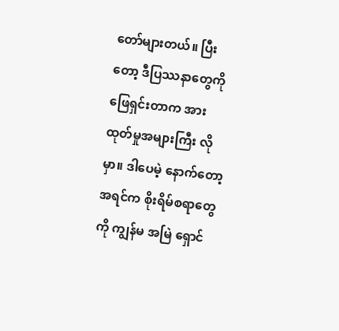တော်များတယ်။ ပြီးတော့ ဒီပြဿနာတွေကို ဖြေရှင်းတာက အားထုတ်မှုအများကြီး လိုမှာ။ ဒါပေမဲ့ နောက်တော့ အရင်က စိုးရိမ်စရာတွေကို ကျွန်မ အမြဲ ရှောင်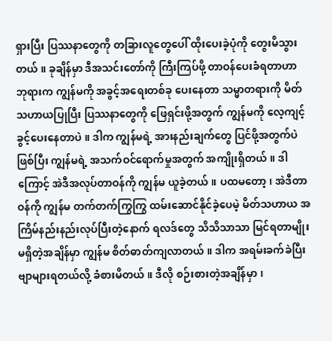ရှားပြီး ပြဿနာတွေကို တခြားလူတွေပေါ် ထိုးပေးခဲ့ပုံကို တွေးမိသွားတယ်။ ခုချိန်မှာ ဒီအသင်းတော်ကို ကြီးကြပ်ဖို့ တာဝန်ပေးခံရတာဟာ ဘုရားက ကျွန်မကို အခွင့်အရေးတစ်ခု ပေးနေတာ သမ္မာတရားကို မိတ်သဟာယပြုပြီး ပြဿနာတွေကို ဖြေရှင်းဖို့အတွက် ကျွန်မကို လေ့ကျင့်ခွင့်ပေးနေတာပဲ။ ဒါက ကျွန်မရဲ့ အားနည်းချက်တွေ ပြင်ဖို့အတွက်ပဲဖြစ်ပြီး ကျွန်မရဲ့ အသက်ဝင်ရောက်မှုအတွက် အကျိုးရှိတယ်။ ဒါကြောင့် အဲဒီအလုပ်တာဝန်ကို ကျွန်မ ယူခဲ့တယ်။ ပထမတော့၊ အဲဒီတာဝန်ကို ကျွန်မ တက်တက်ကြွကြွ ထမ်းဆောင်နိုင်ခဲ့ပေမဲ့ မိတ်သဟာယ အကြိမ်နည်းနည်းလုပ်ပြီးတဲ့နောက် ရလဒ်တွေ သိသိသာသာ မြင်ရတာမျိုး မရှိတဲ့အချိန်မှာ ကျွန်မ စိတ်ဓာတ်ကျလာတယ်။ ဒါက အရမ်းခက်ခဲပြီး ဗျာများရတယ်လို့ ခံစားမိတယ်။ ဒီလို စဉ်းစားတဲ့အချိန်မှာ၊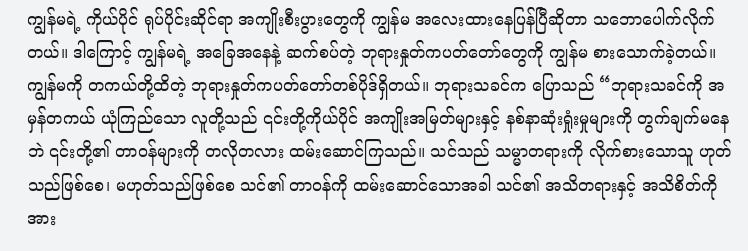ကျွန်မရဲ့ ကိုယ်ပိုင် ရုပ်ပိုင်းဆိုင်ရာ အကျိုးစီးပွားတွေကို ကျွန်မ အလေးထားနေပြန်ပြီဆိုတာ သဘောပေါက်လိုက်တယ်။ ဒါကြောင့် ကျွန်မရဲ့ အခြေအနေနဲ့ ဆက်စပ်တဲ့ ဘုရားနှုတ်ကပတ်တော်တွေကို ကျွန်မ စားသောက်ခဲ့တယ်။ ကျွန်မကို တကယ်တို့ထိတဲ့ ဘုရားနှုတ်ကပတ်တော်တစ်ပိုဒ်ရှိတယ်။ ဘုရားသခင်က ပြောသည် “ဘုရားသခင်ကို အမှန်တကယ် ယုံကြည်သော လူတို့သည် ၎င်းတို့ကိုယ်ပိုင် အကျိုးအမြတ်များနှင့် နစ်နာဆုံးရှုံးမှုများကို တွက်ချက်မနေဘဲ ၎င်းတို့၏ တာဝန်များကို တလိုတလား ထမ်းဆောင်ကြသည်။ သင်သည် သမ္မာတရားကို လိုက်စားသောသူ ဟုတ်သည်ဖြစ်စေ၊ မဟုတ်သည်ဖြစ်စေ သင်၏ တာဝန်ကို ထမ်းဆောင်သောအခါ သင်၏ အသိတရားနှင့် အသိစိတ်ကို အား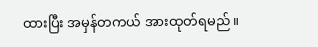ထားပြီး အမှန်တကယ် အားထုတ်ရမည်။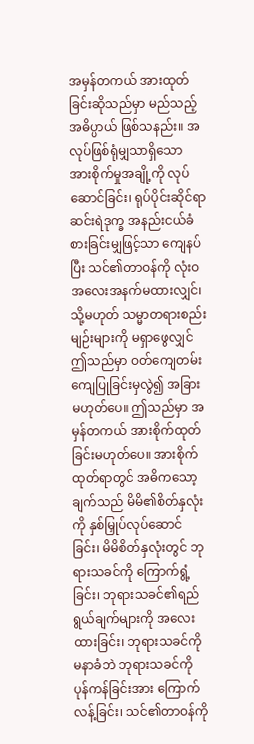အမှန်တကယ် အားထုတ်ခြင်းဆိုသည်မှာ မည်သည့်အဓိပ္ပာယ် ဖြစ်သနည်း။ အလုပ်ဖြစ်ရုံမျှသာရှိသော အားစိုက်မှုအချို့ကို လုပ်ဆောင်ခြင်း၊ ရုပ်ပိုင်းဆိုင်ရာ ဆင်းရဲဒုက္ခ အနည်းငယ်ခံစားခြင်းမျှဖြင့်သာ ကျေနပ်ပြီး သင်၏တာဝန်ကို လုံးဝ အလေးအနက်မထားလျှင်၊ သို့မဟုတ် သမ္မာတရားစည်းမျဉ်းများကို မရှာဖွေလျှင် ဤသည်မှာ ဝတ်ကျေတမ်းကျေပြုခြင်းမှလွဲ၍ အခြားမဟုတ်ပေ။ ဤသည်မှာ အမှန်တကယ် အားစိုက်ထုတ်ခြင်းမဟုတ်ပေ။ အားစိုက်ထုတ်ရာတွင် အဓိကသော့ချက်သည် မိမိ၏စိတ်နှလုံးကို နှစ်မြှုပ်လုပ်ဆောင်ခြင်း၊ မိမိစိတ်နှလုံးတွင် ဘုရားသခင်ကို ကြောက်ရွံ့ခြင်း၊ ဘုရားသခင်၏ရည်ရွယ်ချက်များကို အလေးထားခြင်း၊ ဘုရားသခင်ကို မနာခံဘဲ ဘုရားသခင်ကို ပုန်ကန်ခြင်းအား ကြောက်လန့်ခြင်း၊ သင်၏တာဝန်ကို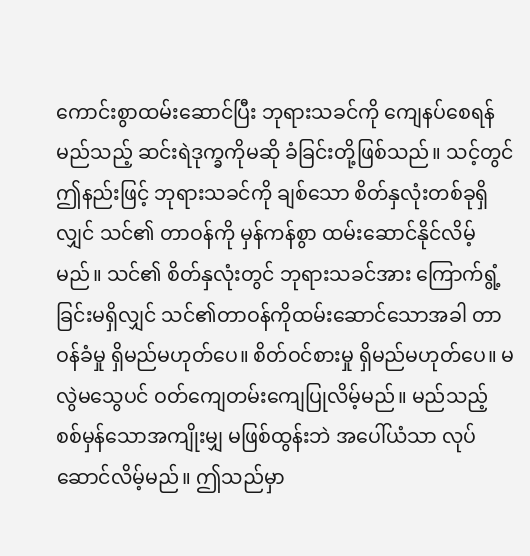ကောင်းစွာထမ်းဆောင်ပြီး ဘုရားသခင်ကို ကျေနပ်စေရန် မည်သည့် ဆင်းရဲဒုက္ခကိုမဆို ခံခြင်းတို့ဖြစ်သည်။ သင့်တွင် ဤနည်းဖြင့် ဘုရားသခင်ကို ချစ်သော စိတ်နှလုံးတစ်ခုရှိလျှင် သင်၏ တာဝန်ကို မှန်ကန်စွာ ထမ်းဆောင်နိုင်လိမ့်မည်။ သင်၏ စိတ်နှလုံးတွင် ဘုရားသခင်အား ကြောက်ရွံ့ခြင်းမရှိလျှင် သင်၏တာဝန်ကိုထမ်းဆောင်သောအခါ တာဝန်ခံမှု ရှိမည်မဟုတ်ပေ။ စိတ်ဝင်စားမှု ရှိမည်မဟုတ်ပေ။ မလွဲမသွေပင် ဝတ်ကျေတမ်းကျေပြုလိမ့်မည်။ မည်သည့် စစ်မှန်သောအကျိုးမျှ မဖြစ်ထွန်းဘဲ အပေါ်ယံသာ လုပ်ဆောင်လိမ့်မည်။ ဤသည်မှာ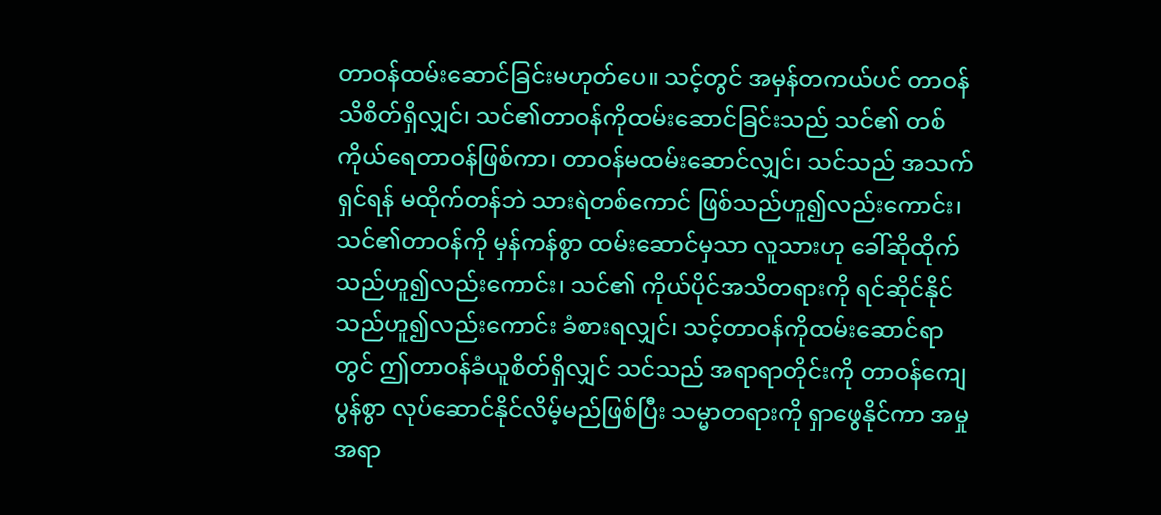တာဝန်ထမ်းဆောင်ခြင်းမဟုတ်ပေ။ သင့်တွင် အမှန်တကယ်ပင် တာဝန်သိစိတ်ရှိလျှင်၊ သင်၏တာဝန်ကိုထမ်းဆောင်ခြင်းသည် သင်၏ တစ်ကိုယ်ရေတာဝန်ဖြစ်ကာ၊ တာဝန်မထမ်းဆောင်လျှင်၊ သင်သည် အသက်ရှင်ရန် မထိုက်တန်ဘဲ သားရဲတစ်ကောင် ဖြစ်သည်ဟူ၍လည်းကောင်း၊ သင်၏တာဝန်ကို မှန်ကန်စွာ ထမ်းဆောင်မှသာ လူသားဟု ခေါ်ဆိုထိုက်သည်ဟူ၍လည်းကောင်း၊ သင်၏ ကိုယ်ပိုင်အသိတရားကို ရင်ဆိုင်နိုင်သည်ဟူ၍လည်းကောင်း ခံစားရလျှင်၊ သင့်တာဝန်ကိုထမ်းဆောင်ရာတွင် ဤတာဝန်ခံယူစိတ်ရှိလျှင် သင်သည် အရာရာတိုင်းကို တာဝန်ကျေပွန်စွာ လုပ်ဆောင်နိုင်လိမ့်မည်ဖြစ်ပြီး သမ္မာတရားကို ရှာဖွေနိုင်ကာ အမှုအရာ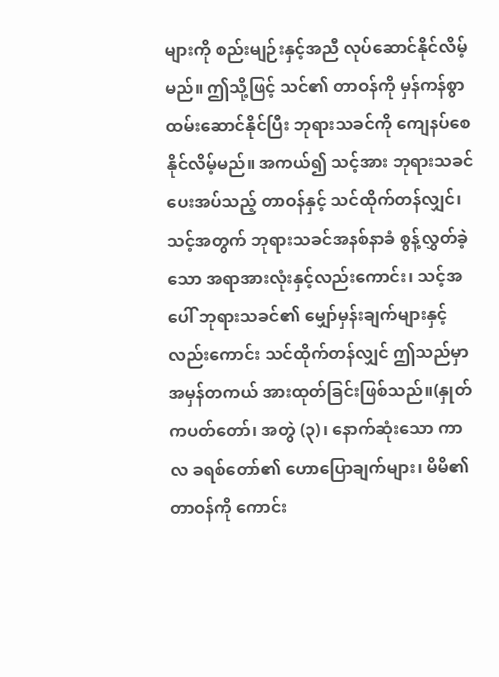များကို စည်းမျဉ်းနှင့်အညီ လုပ်ဆောင်နိုင်လိမ့်မည်။ ဤသို့ဖြင့် သင်၏ တာဝန်ကို မှန်ကန်စွာ ထမ်းဆောင်နိုင်ပြီး ဘုရားသခင်ကို ကျေနပ်စေနိုင်လိမ့်မည်။ အကယ်၍ သင့်အား ဘုရားသခင်ပေးအပ်သည့် တာဝန်နှင့် သင်ထိုက်တန်လျှင်၊ သင့်အတွက် ဘုရားသခင်အနစ်နာခံ စွန့်လွှတ်ခဲ့သော အရာအားလုံးနှင့်လည်းကောင်း၊ သင့်အပေါ် ဘုရားသခင်၏ မျှော်မှန်းချက်များနှင့်လည်းကောင်း သင်ထိုက်တန်လျှင် ဤသည်မှာ အမှန်တကယ် အားထုတ်ခြင်းဖြစ်သည်။(နှုတ်ကပတ်တော်၊ အတွဲ (၃)၊ နောက်ဆုံးသော ကာလ ခရစ်တော်၏ ဟောပြောချက်များ၊ မိမိ၏တာဝန်ကို ကောင်း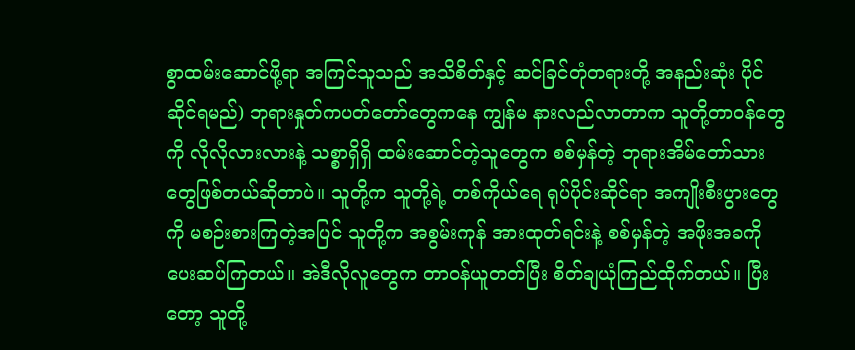စွာထမ်းဆောင်ဖို့ရာ အကြင်သူသည် အသိစိတ်နှင့် ဆင်ခြင်တုံတရားတို့ အနည်းဆုံး ပိုင်ဆိုင်ရမည်) ဘုရားနှုတ်ကပတ်တော်တွေကနေ ကျွန်မ နားလည်လာတာက သူတို့တာဝန်တွေကို လိုလိုလားလားနဲ့ သစ္စာရှိရှိ ထမ်းဆောင်တဲ့သူတွေက စစ်မှန်တဲ့ ဘုရားအိမ်တော်သားတွေဖြစ်တယ်ဆိုတာပဲ။ သူတို့က သူတို့ရဲ့ တစ်ကိုယ်ရေ ရုပ်ပိုင်းဆိုင်ရာ အကျိုးစီးပွားတွေကို မစဉ်းစားကြတဲ့အပြင် သူတို့က အစွမ်းကုန် အားထုတ်ရင်းနဲ့ စစ်မှန်တဲ့ အဖိုးအခကို ပေးဆပ်ကြတယ်။ အဲဒီလိုလူတွေက တာဝန်ယူတတ်ပြီး စိတ်ချယုံကြည်ထိုက်တယ်။ ပြီးတော့ သူတို့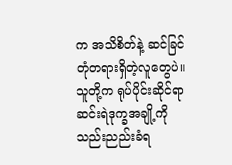က အသိစိတ်နဲ့ ဆင်ခြင်တုံတရားရှိတဲ့လူတွေပဲ။ သူတို့က ရုပ်ပိုင်းဆိုင်ရာ ဆင်းရဲဒုက္ခအချို့ကို သည်းညည်းခံရ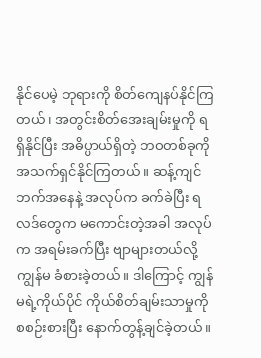နိုင်ပေမဲ့ ဘုရားကို စိတ်ကျေနပ်နိုင်ကြတယ်၊ အတွင်းစိတ်အေးချမ်းမှုကို ရရှိနိုင်ပြီး အဓိပ္ပာယ်ရှိတဲ့ ဘဝတစ်ခုကို အသက်ရှင်နိုင်ကြတယ်။ ဆန့်ကျင်ဘက်အနေနဲ့ အလုပ်က ခက်ခဲပြီး ရလဒ်တွေက မကောင်းတဲ့အခါ အလုပ်က အရမ်းခက်ပြီး ဗျာများတယ်လို့ ကျွန်မ ခံစားခဲ့တယ်။ ဒါကြောင့် ကျွန်မရဲ့ကိုယ်ပိုင် ကိုယ်စိတ်ချမ်းသာမှုကို စစဉ်းစားပြီး နောက်တွန့်ချင်ခဲ့တယ်။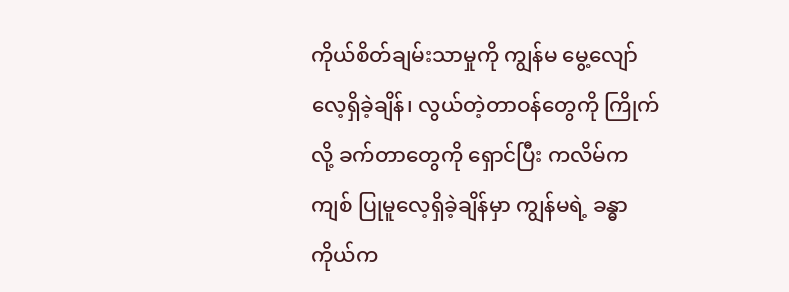ကိုယ်စိတ်ချမ်းသာမှုကို ကျွန်မ မွေ့လျော်လေ့ရှိခဲ့ချိန်၊ လွယ်တဲ့တာဝန်တွေကို ကြိုက်လို့ ခက်တာတွေကို ရှောင်ပြီး ကလိမ်ကကျစ် ပြုမူလေ့ရှိခဲ့ချိန်မှာ ကျွန်မရဲ့ ခန္ဓာကိုယ်က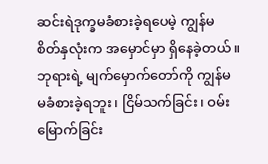ဆင်းရဲဒုက္ခမခံစားခဲ့ရပေမဲ့ ကျွန်မ စိတ်နှလုံးက အမှောင်မှာ ရှိနေခဲ့တယ်။ ဘုရားရဲ့ မျက်မှောက်တော်ကို ကျွန်မ မခံစားခဲ့ရဘူး၊ ငြိမ်သက်ခြင်း၊ ဝမ်းမြောက်ခြင်း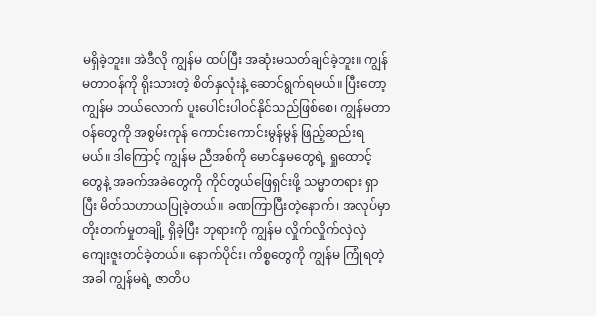မရှိခဲ့ဘူး။ အဲဒီလို ကျွန်မ ထပ်ပြီး အဆုံးမသတ်ချင်ခဲ့ဘူး။ ကျွန်မတာဝန်ကို ရိုးသားတဲ့ စိတ်နှလုံးနဲ့ ဆောင်ရွက်ရမယ်။ ပြီးတော့ ကျွန်မ ဘယ်လောက် ပူးပေါင်းပါဝင်နိုင်သည်ဖြစ်စေ၊ ကျွန်မတာဝန်တွေကို အစွမ်းကုန် ကောင်းကောင်းမွန်မွန် ဖြည့်ဆည်းရမယ်။ ဒါကြောင့် ကျွန်မ ညီအစ်ကို မောင်နှမတွေရဲ့ ရှုထောင့်တွေနဲ့ အခက်အခဲတွေကို ကိုင်တွယ်ဖြေရှင်းဖို့ သမ္မာတရား ရှာပြီး မိတ်သဟာယပြုခဲ့တယ်။ ခဏကြာပြီးတဲ့နောက်၊ အလုပ်မှာ တိုးတက်မှုတချို့ ရှိခဲ့ပြီး ဘုရားကို ကျွန်မ လှိုက်လှိုက်လှဲလှဲ ကျေးဇူးတင်ခဲ့တယ်။ နောက်ပိုင်း၊ ကိစ္စတွေကို ကျွန်မ ကြုံရတဲ့အခါ ကျွန်မရဲ့ ဇာတိပ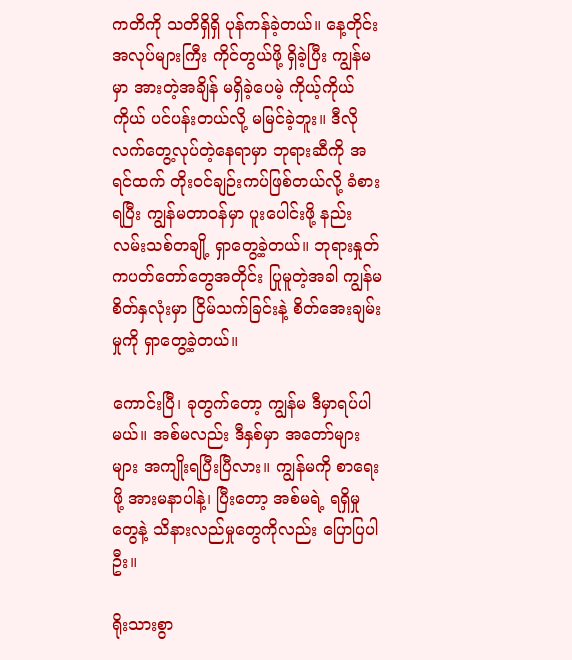ကတိကို သတိရှိရှိ ပုန်ကန်ခဲ့တယ်။ နေ့တိုင်း အလုပ်များကြီး ကိုင်တွယ်ဖို့ ရှိခဲ့ပြီး ကျွန်မမှာ အားတဲ့အချိန် မရှိခဲ့ပေမဲ့ ကိုယ့်ကိုယ်ကိုယ် ပင်ပန်းတယ်လို့ မမြင်ခဲ့ဘူး။ ဒီလို လက်တွေ့လုပ်တဲ့နေရာမှာ ဘုရားဆီကို အရင်ထက် တိုးဝင်ချဉ်းကပ်ဖြစ်တယ်လို့ ခံစားရပြီး ကျွန်မတာဝန်မှာ ပူးပေါင်းဖို့ နည်းလမ်းသစ်တချို့ ရှာတွေ့ခဲ့တယ်။ ဘုရားနှုတ်ကပတ်တော်တွေအတိုင်း ပြုမူတဲ့အခါ ကျွန်မ စိတ်နှလုံးမှာ ငြိမ်သက်ခြင်းနဲ့ စိတ်အေးချမ်းမှုကို ရှာတွေ့ခဲ့တယ်။

ကောင်းပြီ၊ ခုတွက်တော့ ကျွန်မ ဒီမှာရပ်ပါမယ်။ အစ်မလည်း ဒီနှစ်မှာ အတော်များများ အကျိုးရပြီးပြီလား။ ကျွန်မကို စာရေးဖို့ အားမနာပါနဲ့၊ ပြီးတော့ အစ်မရဲ့ ရရှိမှုတွေနဲ့ သိနားလည်မှုတွေကိုလည်း ပြောပြပါဦး။

ရိုးသားစွာ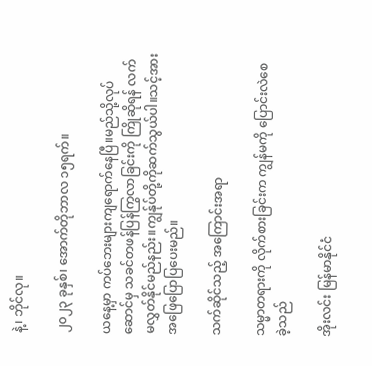နဲ့၊ ဘိုင်လု။

၂၀၂၃ ခုနှစ်၊ အောက်တိုဘာလ ၁၅ရက်။

ယနေ့မှာ ကပ်ဘေးများကျရောက်နေပြီ။မည်သို့လုပ်ဆောင်မှ သခင်တဖန်ပြန်ကြွလာခြင်းကို ကြိုဆိုရန် လက်မလွှတ်နိုင်မည်နည်း။ကျွန်ုပ်တို့ကိုဆက်သွယ်ပါ။သင့်အားအဖြေပြောပြပေးမည်။

သက်ဆိုင်သည့် အကြောင်းအရာ

သမ္မာတရားကို လိုက်စားခြင်းက ကျွန်မကို ပြောင်းလဲစေခဲ့သည်

အိုးလင်း မြန်မာနိုင်ငံ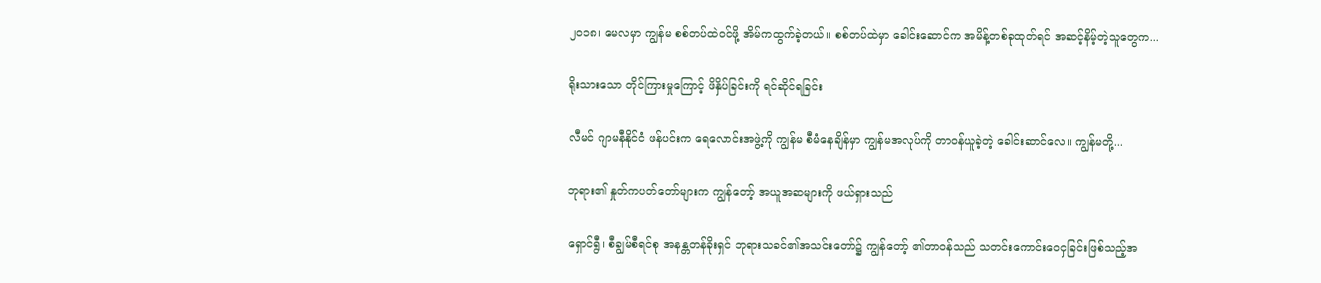၂၀၁၈၊ မေလမှာ ကျွန်မ စစ်တပ်ထဲဝင်ဖို့ အိမ်ကထွက်ခဲ့တယ်။ စစ်တပ်ထဲမှာ ခေါင်းဆောင်က အမိန့်တစ်ခုထုတ်ရင် အဆင့်နိမ့်တဲ့သူတွေက...

ရိုးသားသော တိုင်ကြားမှုကြောင့် ဖိနှိပ်ခြင်းကို ရင်ဆိုင်ရခြင်း

လီမင် ဂျာမနီနိုင်ငံ ဖန်ပင်းက ရေလောင်းအဖွဲ့ကို ကျွန်မ စီမံနေချိန်မှာ ကျွန်မအလုပ်ကို တာဝန်ယူခဲ့တဲ့ ခေါင်းဆာင်လေ။ ကျွန်မတို့...

ဘုရား၏ နှုတ်ကပတ်တော်များက ကျွန်တော့် အယူအဆများကို ဖယ်ရှားသည်

ရှောင်ရွီ၊ စီချွမ်စီရင်စု အနန္တတန်ခိုးရှင် ဘုရားသခင်၏အသင်းတော်၌ ကျွန်တော့် ၏တာဝန်သည် သတင်းကောင်းဝေငှခြင်းဖြစ်သည့်အ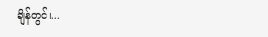ချိန်တွင်၊...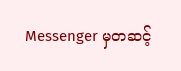Messenger မှတဆင့်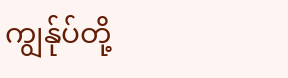ကျွန်ုပ်တို့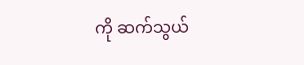ကို ဆက်သွယ်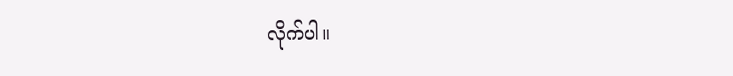လိုက်ပါ။